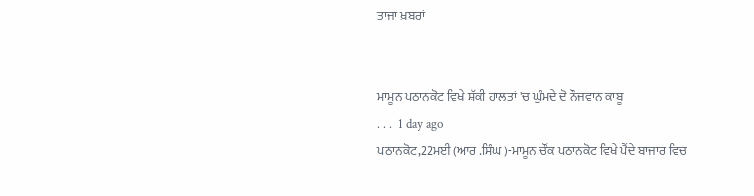ਤਾਜਾ ਖ਼ਬਰਾਂ


ਮਾਮੂਨ ਪਠਾਨਕੋਟ ਵਿਖੇ ਸ਼ੱਕੀ ਹਾਲਤਾਂ 'ਚ ਘੁੰਮਦੇ ਦੋ ਨੌਜਵਾਨ ਕਾਬੂ
. . .  1 day ago
ਪਠਾਨਕੋਟ,22ਮਈ (ਆਰ .ਸਿੰਘ )-ਮਾਮੂਨ ਚੌਂਕ ਪਠਾਨਕੋਟ ਵਿਖੇ ਪੈਂਦੇ ਬਾਜਾਰ ਵਿਚ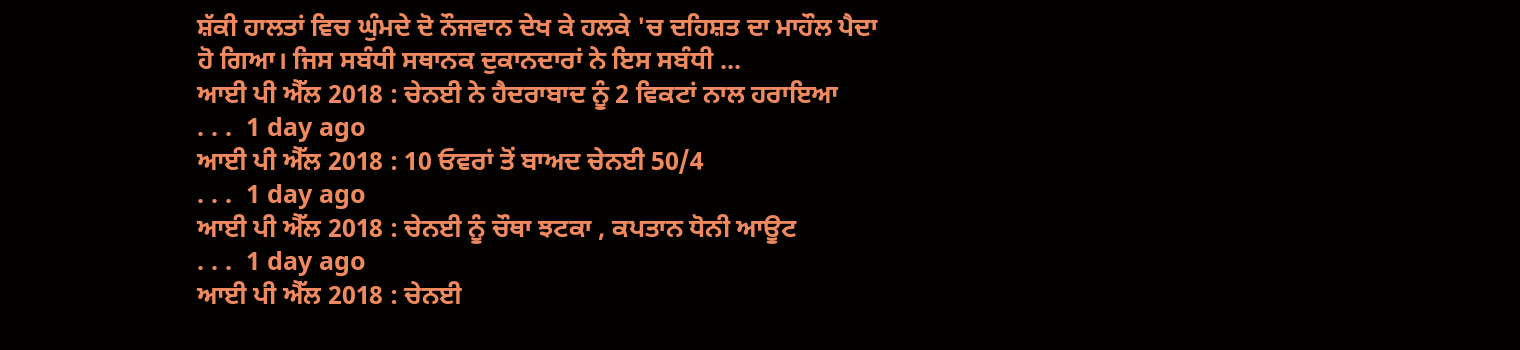ਸ਼ੱਕੀ ਹਾਲਤਾਂ ਵਿਚ ਘੁੰਮਦੇ ਦੋ ਨੌਜਵਾਨ ਦੇਖ ਕੇ ਹਲਕੇ 'ਚ ਦਹਿਸ਼ਤ ਦਾ ਮਾਹੌਲ ਪੈਦਾ ਹੋ ਗਿਆ। ਜਿਸ ਸਬੰਧੀ ਸਥਾਨਕ ਦੁਕਾਨਦਾਰਾਂ ਨੇ ਇਸ ਸਬੰਧੀ ...
ਆਈ ਪੀ ਐੱਲ 2018 : ਚੇਨਈ ਨੇ ਹੈਦਰਾਬਾਦ ਨੂੰ 2 ਵਿਕਟਾਂ ਨਾਲ ਹਰਾਇਆ
. . .  1 day ago
ਆਈ ਪੀ ਐੱਲ 2018 : 10 ਓਵਰਾਂ ਤੋਂ ਬਾਅਦ ਚੇਨਈ 50/4
. . .  1 day ago
ਆਈ ਪੀ ਐੱਲ 2018 : ਚੇਨਈ ਨੂੰ ਚੌਥਾ ਝਟਕਾ , ਕਪਤਾਨ ਧੋਨੀ ਆਊਟ
. . .  1 day ago
ਆਈ ਪੀ ਐੱਲ 2018 : ਚੇਨਈ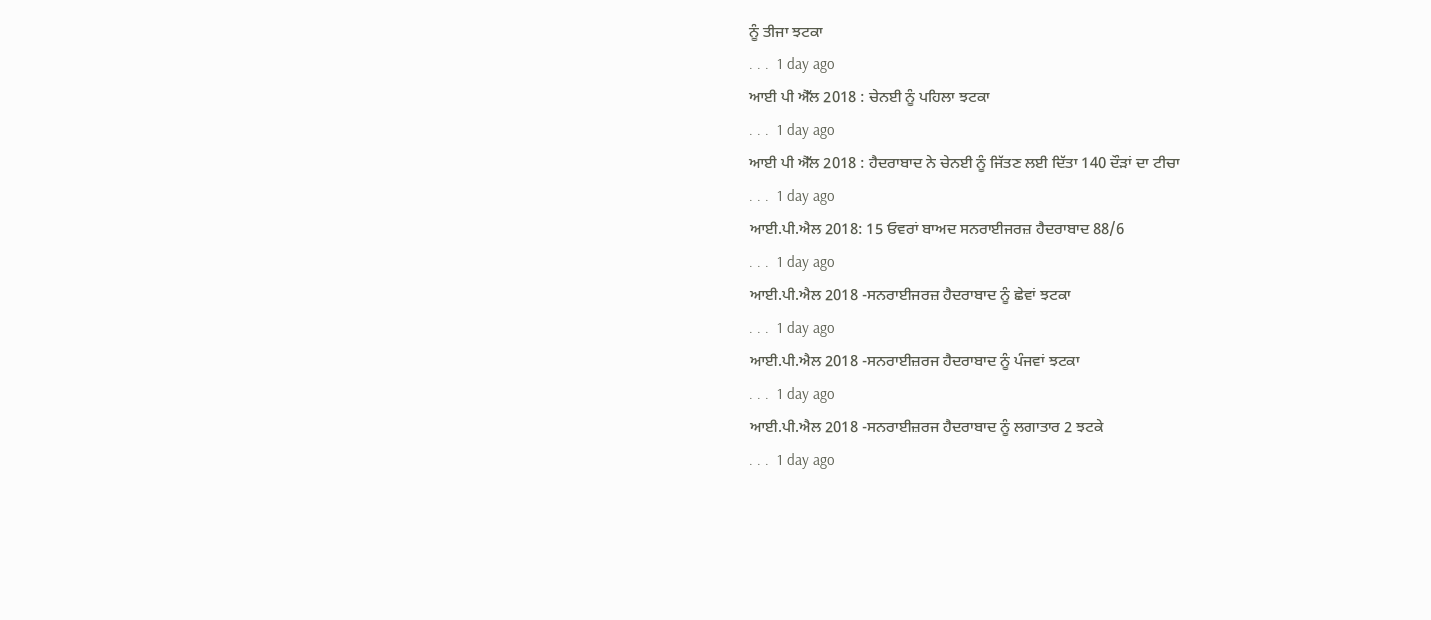ਨੂੰ ਤੀਜਾ ਝਟਕਾ
. . .  1 day ago
ਆਈ ਪੀ ਐੱਲ 2018 : ਚੇਨਈ ਨੂੰ ਪਹਿਲਾ ਝਟਕਾ
. . .  1 day ago
ਆਈ ਪੀ ਐੱਲ 2018 : ਹੈਦਰਾਬਾਦ ਨੇ ਚੇਨਈ ਨੂੰ ਜਿੱਤਣ ਲਈ ਦਿੱਤਾ 140 ਦੌੜਾਂ ਦਾ ਟੀਚਾ
. . .  1 day ago
ਆਈ.ਪੀ.ਐਲ 2018: 15 ਓਵਰਾਂ ਬਾਅਦ ਸਨਰਾਈਜਰਜ਼ ਹੈਦਰਾਬਾਦ 88/6
. . .  1 day ago
ਆਈ.ਪੀ.ਐਲ 2018 -ਸਨਰਾਈਜਰਜ਼ ਹੈਦਰਾਬਾਦ ਨੂੰ ਛੇਵਾਂ ਝਟਕਾ
. . .  1 day ago
ਆਈ.ਪੀ.ਐਲ 2018 -ਸਨਰਾਈਜ਼ਰਜ ਹੈਦਰਾਬਾਦ ਨੂੰ ਪੰਜਵਾਂ ਝਟਕਾ
. . .  1 day ago
ਆਈ.ਪੀ.ਐਲ 2018 -ਸਨਰਾਈਜ਼ਰਜ ਹੈਦਰਾਬਾਦ ਨੂੰ ਲਗਾਤਾਰ 2 ਝਟਕੇ
. . .  1 day ago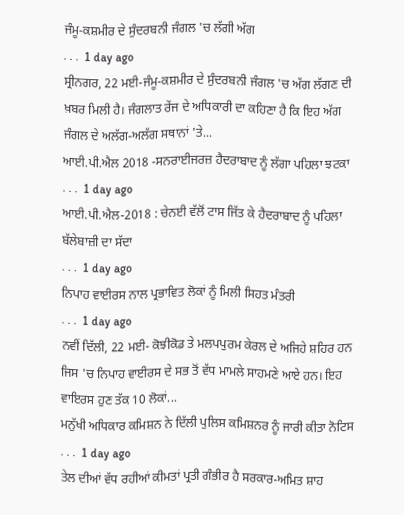ਜੰਮੂ-ਕਸ਼ਮੀਰ ਦੇ ਸੁੰਦਰਬਨੀ ਜੰਗਲ 'ਚ ਲੱਗੀ ਅੱਗ
. . .  1 day ago
ਸ੍ਰੀਨਗਰ, 22 ਮਈ-ਜੰਮੂ-ਕਸ਼ਮੀਰ ਦੇ ਸੁੰਦਰਬਨੀ ਜੰਗਲ 'ਚ ਅੱਗ ਲੱਗਣ ਦੀ ਖ਼ਬਰ ਮਿਲੀ ਹੈ। ਜੰਗਲਾਤ ਰੇਂਜ ਦੇ ਅਧਿਕਾਰੀ ਦਾ ਕਹਿਣਾ ਹੈ ਕਿ ਇਹ ਅੱਗ ਜੰਗਲ ਦੇ ਅਲੱਗ-ਅਲੱਗ ਸਥਾਨਾਂ 'ਤੇ...
ਆਈ.ਪੀ.ਐਲ 2018 -ਸਨਰਾਈਜਰਜ਼ ਹੈਦਰਾਬਾਦ ਨੂੰ ਲੱਗਾ ਪਹਿਲਾ ਝਟਕਾ
. . .  1 day ago
ਆਈ.ਪੀ.ਐਲ-2018 : ਚੇਨਈ ਵੱਲੋਂ ਟਾਸ ਜਿੱਤ ਕੇ ਹੈਦਰਾਬਾਦ ਨੂੰ ਪਹਿਲਾ ਬੱਲੇਬਾਜ਼ੀ ਦਾ ਸੱਦਾ
. . .  1 day ago
ਨਿਪਾਹ ਵਾਈਰਸ ਨਾਲ ਪ੍ਰਭਾਵਿਤ ਲੋਕਾਂ ਨੂੰ ਮਿਲੀ ਸਿਹਤ ਮੰਤਰੀ
. . .  1 day ago
ਨਵੀਂ ਦਿੱਲੀ, 22 ਮਈ- ਕੋਝੀਕੋਡ ਤੇ ਮਲਪਪੁਰਮ ਕੇਰਲ ਦੇ ਅਜਿਹੇ ਸ਼ਹਿਰ ਹਨ ਜਿਸ 'ਚ ਨਿਪਾਹ ਵਾਈਰਸ ਦੇ ਸਭ ਤੋਂ ਵੱਧ ਮਾਮਲੇ ਸਾਹਮਣੇ ਆਏ ਹਨ। ਇਹ ਵਾਇਰਸ ਹੁਣ ਤੱਕ 10 ਲੋਕਾਂ...
ਮਨੁੱਖੀ ਅਧਿਕਾਰ ਕਮਿਸ਼ਨ ਨੇ ਦਿੱਲੀ ਪੁਲਿਸ ਕਮਿਸ਼ਨਰ ਨੂੰ ਜਾਰੀ ਕੀਤਾ ਨੋਟਿਸ
. . .  1 day ago
ਤੇਲ ਦੀਆਂ ਵੱਧ ਰਹੀਆਂ ਕੀਮਤਾਂ ਪ੍ਰਤੀ ਗੰਭੀਰ ਹੈ ਸਰਕਾਰ-ਅਮਿਤ ਸ਼ਾਹ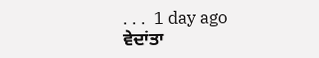. . .  1 day ago
ਵੇਦਾਂਤਾ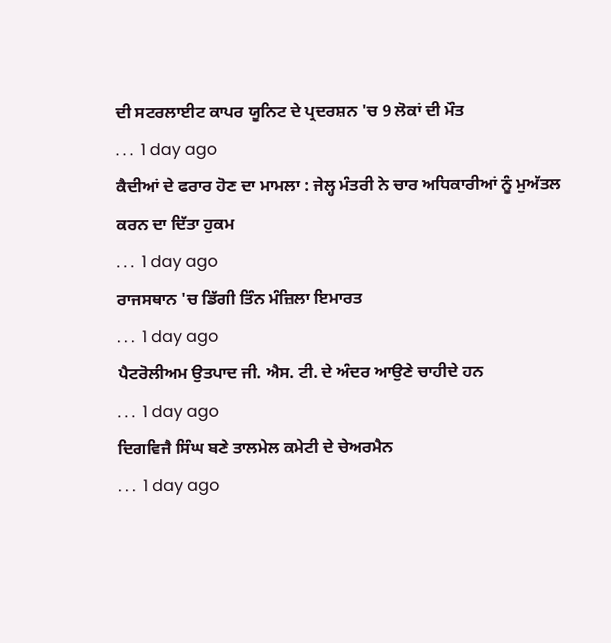ਦੀ ਸਟਰਲਾਈਟ ਕਾਪਰ ਯੂਨਿਟ ਦੇ ਪ੍ਰਦਰਸ਼ਨ 'ਚ 9 ਲੋਕਾਂ ਦੀ ਮੌਤ
. . .  1 day ago
ਕੈਦੀਆਂ ਦੇ ਫਰਾਰ ਹੋਣ ਦਾ ਮਾਮਲਾ : ਜੇਲ੍ਹ ਮੰਤਰੀ ਨੇ ਚਾਰ ਅਧਿਕਾਰੀਆਂ ਨੂੰ ਮੁਅੱਤਲ ਕਰਨ ਦਾ ਦਿੱਤਾ ਹੁਕਮ
. . .  1 day ago
ਰਾਜਸਥਾਨ 'ਚ ਡਿੱਗੀ ਤਿੰਨ ਮੰਜ਼ਿਲਾ ਇਮਾਰਤ
. . .  1 day ago
ਪੈਟਰੋਲੀਅਮ ਉਤਪਾਦ ਜੀ. ਐਸ. ਟੀ. ਦੇ ਅੰਦਰ ਆਉਣੇ ਚਾਹੀਦੇ ਹਨ
. . .  1 day ago
ਦਿਗਵਿਜੈ ਸਿੰਘ ਬਣੇ ਤਾਲਮੇਲ ਕਮੇਟੀ ਦੇ ਚੇਅਰਮੈਨ
. . .  1 day ago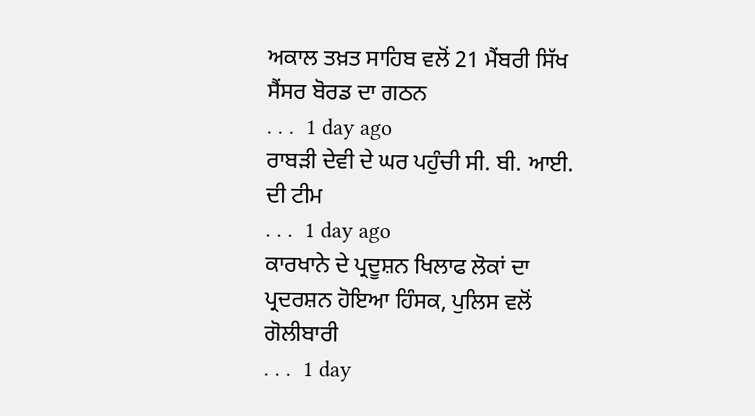ਅਕਾਲ ਤਖ਼ਤ ਸਾਹਿਬ ਵਲੋਂ 21 ਮੈਂਬਰੀ ਸਿੱਖ ਸੈਂਸਰ ਬੋਰਡ ਦਾ ਗਠਨ
. . .  1 day ago
ਰਾਬੜੀ ਦੇਵੀ ਦੇ ਘਰ ਪਹੁੰਚੀ ਸੀ. ਬੀ. ਆਈ. ਦੀ ਟੀਮ
. . .  1 day ago
ਕਾਰਖਾਨੇ ਦੇ ਪ੍ਰਦੂਸ਼ਨ ਖਿਲਾਫ ਲੋਕਾਂ ਦਾ ਪ੍ਰਦਰਸ਼ਨ ਹੋਇਆ ਹਿੰਸਕ, ਪੁਲਿਸ ਵਲੋਂ ਗੋਲੀਬਾਰੀ
. . .  1 day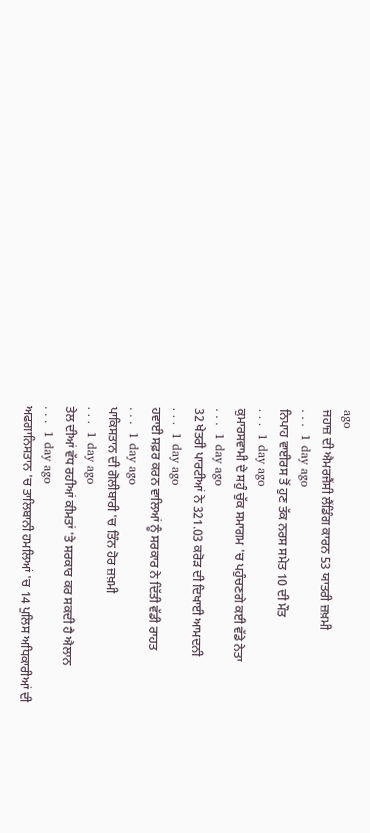ago
ਜਹਾਜ਼ ਦੀ ਐਮਰਜੈਂਸੀ ਲੈਂਡਿੰਗ ਕਾਰਨ 53 ਯਾਤਰੀ ਜ਼ਖ਼ਮੀ
. . .  1 day ago
ਨਿਪਾਹ ਵਾਈਰਸ ਤੋਂ ਹੁਣ ਤੱਕ ਨਰਸ ਸਮੇਤ 10 ਦੀ ਮੌਤ
. . .  1 day ago
ਕੁਮਾਰਸਵਾਮੀ ਦੇ ਸਹੁੰ ਚੁੱਕ ਸਮਾਗਮ 'ਚ ਪਹੁੰਚਣਗੇ ਕਈ ਵੱਡੇ ਨੇਤਾ
. . .  1 day ago
32 ਖੇਤਰੀ ਪਾਰਟੀਆਂ ਨੇ 321.03 ਕਰੋੜ ਦੀ ਦਿਖਾਈ ਆਮਦਨੀ
. . .  1 day ago
ਹਵਾਈ ਸਫ਼ਰ ਕਰਨ ਵਾਲਿਆਂ ਨੂੰ ਸਰਕਾਰ ਨੇ ਦਿੱਤੀ ਵੱਡੀ ਰਾਹਤ
. . .  1 day ago
ਪਾਕਿਸਤਾਨ ਦੀ ਗੋਲੀਬਾਰੀ 'ਚ ਤਿੰਨ ਹੋਰ ਜ਼ਖ਼ਮੀ
. . .  1 day ago
ਤੇਲ ਦੀਆਂ ਵੱਧ ਰਹੀਆਂ ਕੀਮਤਾਂ 'ਤੇ ਸਰਕਾਰ ਕਰ ਸਕਦੀ ਹੈ ਐਲਾਨ
. . .  1 day ago
ਅਫਗਾਨਿਸਤਾਨ 'ਚ ਤਾਲਿਬਾਨੀ ਹਮਲਿਆਂ 'ਚ 14 ਪੁਲਿਸ ਅਧਿਕਾਰੀਆਂ ਦੀ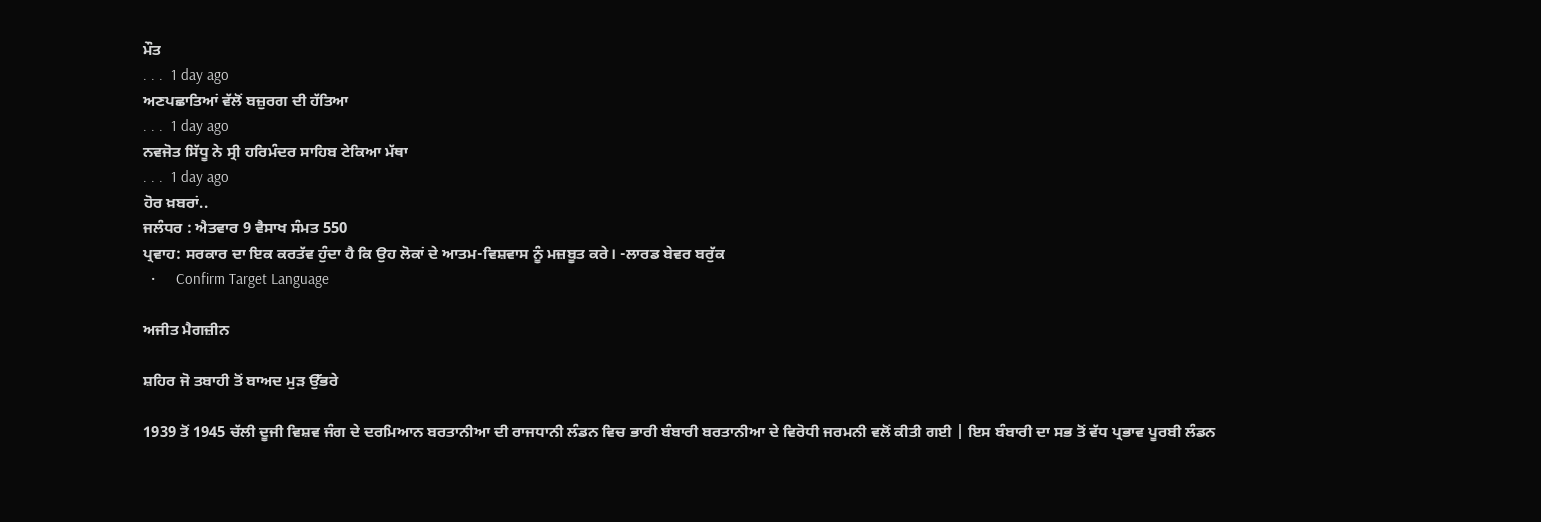ਮੌਤ
. . .  1 day ago
ਅਣਪਛਾਤਿਆਂ ਵੱਲੋਂ ਬਜ਼ੁਰਗ ਦੀ ਹੱਤਿਆ
. . .  1 day ago
ਨਵਜੋਤ ਸਿੱਧੂ ਨੇ ਸ੍ਰੀ ਹਰਿਮੰਦਰ ਸਾਹਿਬ ਟੇਕਿਆ ਮੱਥਾ
. . .  1 day ago
ਹੋਰ ਖ਼ਬਰਾਂ..
ਜਲੰਧਰ : ਐਤਵਾਰ 9 ਵੈਸਾਖ ਸੰਮਤ 550
ਪ੍ਰਵਾਹ: ਸਰਕਾਰ ਦਾ ਇਕ ਕਰਤੱਵ ਹੁੰਦਾ ਹੈ ਕਿ ਉਹ ਲੋਕਾਂ ਦੇ ਆਤਮ-ਵਿਸ਼ਵਾਸ ਨੂੰ ਮਜ਼ਬੂਤ ਕਰੇ। -ਲਾਰਡ ਬੇਵਰ ਬਰੁੱਕ
  •     Confirm Target Language

ਅਜੀਤ ਮੈਗਜ਼ੀਨ

ਸ਼ਹਿਰ ਜੋ ਤਬਾਹੀ ਤੋਂ ਬਾਅਦ ਮੁੜ ਉੱਭਰੇ

1939 ਤੋਂ 1945 ਚੱਲੀ ਦੂਜੀ ਵਿਸ਼ਵ ਜੰਗ ਦੇ ਦਰਮਿਆਨ ਬਰਤਾਨੀਆ ਦੀ ਰਾਜਧਾਨੀ ਲੰਡਨ ਵਿਚ ਭਾਰੀ ਬੰਬਾਰੀ ਬਰਤਾਨੀਆ ਦੇ ਵਿਰੋਧੀ ਜਰਮਨੀ ਵਲੋਂ ਕੀਤੀ ਗਈ | ਇਸ ਬੰਬਾਰੀ ਦਾ ਸਭ ਤੋਂ ਵੱਧ ਪ੍ਰਭਾਵ ਪੂਰਬੀ ਲੰਡਨ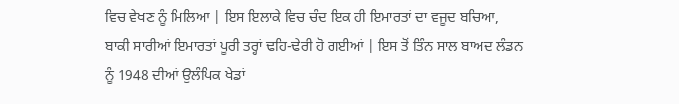ਵਿਚ ਵੇਖਣ ਨੂੰ ਮਿਲਿਆ | ਇਸ ਇਲਾਕੇ ਵਿਚ ਚੰਦ ਇਕ ਹੀ ਇਮਾਰਤਾਂ ਦਾ ਵਜੂਦ ਬਚਿਆ, ਬਾਕੀ ਸਾਰੀਆਂ ਇਮਾਰਤਾਂ ਪੂਰੀ ਤਰ੍ਹਾਂ ਢਹਿ-ਢੇਰੀ ਹੋ ਗਈਆਂ | ਇਸ ਤੋਂ ਤਿੰਨ ਸਾਲ ਬਾਅਦ ਲੰਡਨ ਨੂੰ 1948 ਦੀਆਂ ਉਲੰਪਿਕ ਖੇਡਾਂ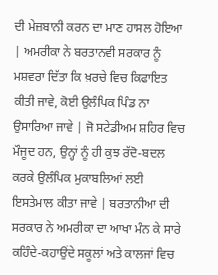ਦੀ ਮੇਜ਼ਬਾਨੀ ਕਰਨ ਦਾ ਮਾਣ ਹਾਸਲ ਹੋਇਆ | ਅਮਰੀਕਾ ਨੇ ਬਰਤਾਨਵੀ ਸਰਕਾਰ ਨੂੰ ਮਸ਼ਵਰਾ ਦਿੱਤਾ ਕਿ ਖ਼ਰਚੇ ਵਿਚ ਕਿਫਾਇਤ ਕੀਤੀ ਜਾਵੇ, ਕੋਈ ਉਲੰਪਿਕ ਪਿੰਡ ਨਾ ਉਸਾਰਿਆ ਜਾਵੇ | ਜੋ ਸਟੇਡੀਅਮ ਸ਼ਹਿਰ ਵਿਚ ਮੌਜੂਦ ਹਨ, ਉਨ੍ਹਾਂ ਨੂੰ ਹੀ ਕੁਝ ਰੱਦੋ-ਬਦਲ ਕਰਕੇ ਉਲੰਪਿਕ ਮੁਕਾਬਲਿਆਂ ਲਈ ਇਸਤੇਮਾਲ ਕੀਤਾ ਜਾਵੇ | ਬਰਤਾਨੀਆ ਦੀ ਸਰਕਾਰ ਨੇ ਅਮਰੀਕਾ ਦਾ ਆਖਾ ਮੰਨ ਕੇ ਸਾਰੇ ਕਹਿੰਦੇ-ਕਹਾਉਂਦੇ ਸਕੂਲਾਂ ਅਤੇ ਕਾਲਜਾਂ ਵਿਚ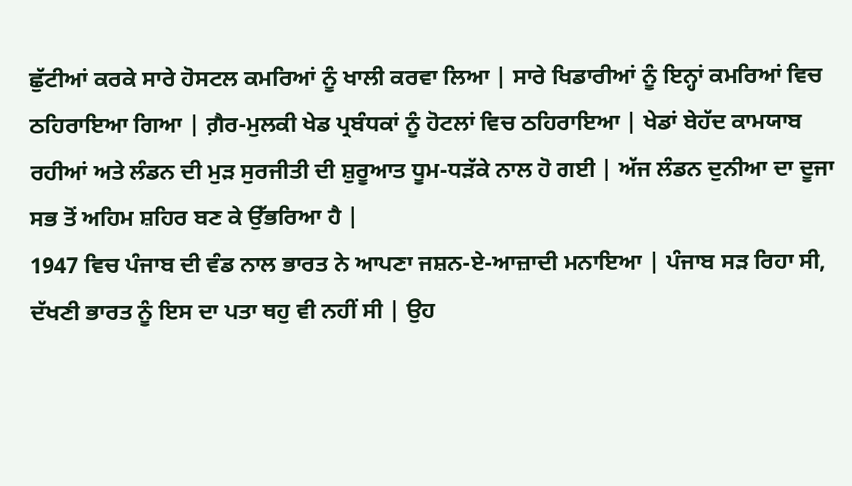ਛੁੱਟੀਆਂ ਕਰਕੇ ਸਾਰੇ ਹੋਸਟਲ ਕਮਰਿਆਂ ਨੂੰ ਖਾਲੀ ਕਰਵਾ ਲਿਆ | ਸਾਰੇ ਖਿਡਾਰੀਆਂ ਨੂੰ ਇਨ੍ਹਾਂ ਕਮਰਿਆਂ ਵਿਚ ਠਹਿਰਾਇਆ ਗਿਆ | ਗ਼ੈਰ-ਮੁਲਕੀ ਖੇਡ ਪ੍ਰਬੰਧਕਾਂ ਨੂੰ ਹੋਟਲਾਂ ਵਿਚ ਠਹਿਰਾਇਆ | ਖੇਡਾਂ ਬੇਹੱਦ ਕਾਮਯਾਬ ਰਹੀਆਂ ਅਤੇ ਲੰਡਨ ਦੀ ਮੁੜ ਸੁਰਜੀਤੀ ਦੀ ਸ਼ੁਰੂਆਤ ਧੂਮ-ਧੜੱਕੇ ਨਾਲ ਹੋ ਗਈ | ਅੱਜ ਲੰਡਨ ਦੁਨੀਆ ਦਾ ਦੂਜਾ ਸਭ ਤੋਂ ਅਹਿਮ ਸ਼ਹਿਰ ਬਣ ਕੇ ਉੱਭਰਿਆ ਹੈ |
1947 ਵਿਚ ਪੰਜਾਬ ਦੀ ਵੰਡ ਨਾਲ ਭਾਰਤ ਨੇ ਆਪਣਾ ਜਸ਼ਨ-ਏ-ਆਜ਼ਾਦੀ ਮਨਾਇਆ | ਪੰਜਾਬ ਸੜ ਰਿਹਾ ਸੀ, ਦੱਖਣੀ ਭਾਰਤ ਨੂੰ ਇਸ ਦਾ ਪਤਾ ਥਹੁ ਵੀ ਨਹੀਂ ਸੀ | ਉਹ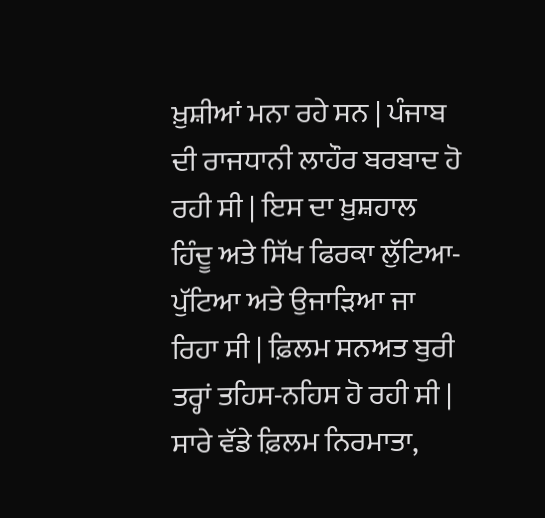ਖ਼ੁਸ਼ੀਆਂ ਮਨਾ ਰਹੇ ਸਨ | ਪੰਜਾਬ ਦੀ ਰਾਜਧਾਨੀ ਲਾਹੌਰ ਬਰਬਾਦ ਹੋ ਰਹੀ ਸੀ | ਇਸ ਦਾ ਖ਼ੁਸ਼ਹਾਲ ਹਿੰਦੂ ਅਤੇ ਸਿੱਖ ਫਿਰਕਾ ਲੁੱਟਿਆ-ਪੁੱਟਿਆ ਅਤੇ ਉਜਾੜਿਆ ਜਾ ਰਿਹਾ ਸੀ | ਫ਼ਿਲਮ ਸਨਅਤ ਬੁਰੀ ਤਰ੍ਹਾਂ ਤਹਿਸ-ਨਹਿਸ ਹੋ ਰਹੀ ਸੀ | ਸਾਰੇ ਵੱਡੇ ਫ਼ਿਲਮ ਨਿਰਮਾਤਾ,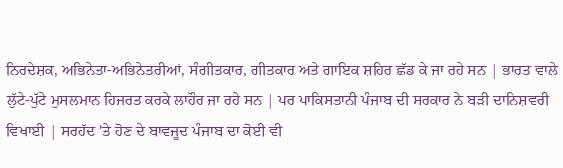ਨਿਰਦੇਸ਼ਕ, ਅਭਿਨੇਤਾ-ਅਭਿਨੇਤਰੀਆਂ, ਸੰਗੀਤਕਾਰ, ਗੀਤਕਾਰ ਅਤੇ ਗਾਇਕ ਸ਼ਹਿਰ ਛੱਡ ਕੇ ਜਾ ਰਹੇ ਸਨ | ਭਾਰਤ ਵਾਲੇ ਲੁੱਟੇ-ਪੁੱਟੇ ਮੁਸਲਮਾਨ ਹਿਜਰਤ ਕਰਕੇ ਲਾਹੌਰ ਜਾ ਰਹੇ ਸਨ | ਪਰ ਪਾਕਿਸਤਾਨੀ ਪੰਜਾਬ ਦੀ ਸਰਕਾਰ ਨੇ ਬੜੀ ਦਾਨਿਸ਼ਵਰੀ ਵਿਖਾਈ | ਸਰਹੱਦ 'ਤੇ ਹੋਣ ਦੇ ਬਾਵਜੂਦ ਪੰਜਾਬ ਦਾ ਕੋਈ ਵੀ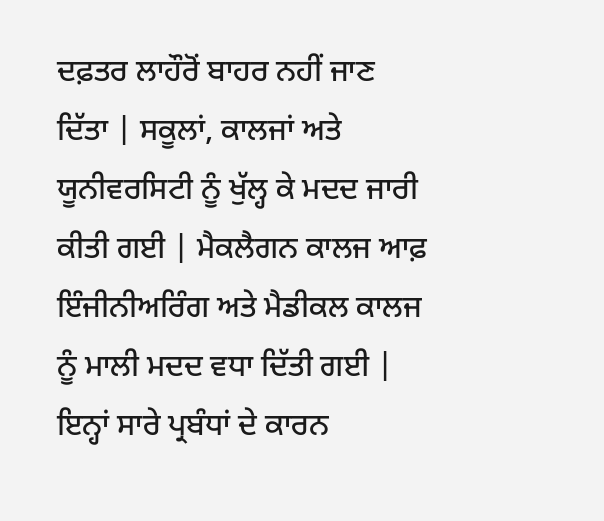ਦਫ਼ਤਰ ਲਾਹੌਰੋਂ ਬਾਹਰ ਨਹੀਂ ਜਾਣ ਦਿੱਤਾ | ਸਕੂਲਾਂ, ਕਾਲਜਾਂ ਅਤੇ ਯੂਨੀਵਰਸਿਟੀ ਨੂੰ ਖੁੱਲ੍ਹ ਕੇ ਮਦਦ ਜਾਰੀ ਕੀਤੀ ਗਈ | ਮੈਕਲੈਗਨ ਕਾਲਜ ਆਫ਼ ਇੰਜੀਨੀਅਰਿੰਗ ਅਤੇ ਮੈਡੀਕਲ ਕਾਲਜ ਨੂੰ ਮਾਲੀ ਮਦਦ ਵਧਾ ਦਿੱਤੀ ਗਈ | ਇਨ੍ਹਾਂ ਸਾਰੇ ਪ੍ਰਬੰਧਾਂ ਦੇ ਕਾਰਨ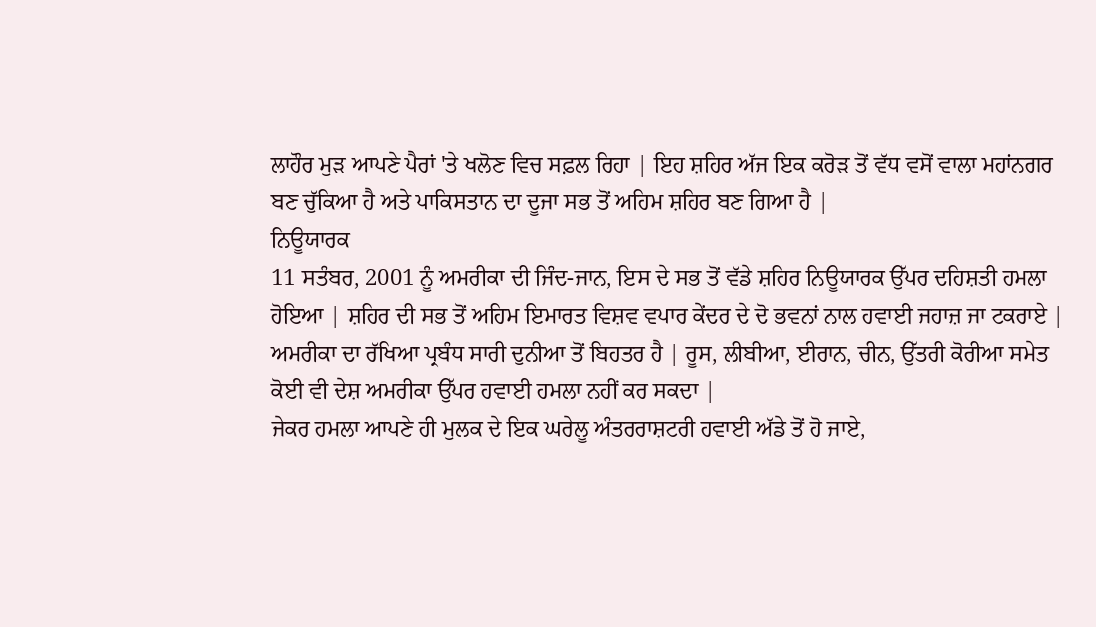ਲਾਹੌਰ ਮੁੜ ਆਪਣੇ ਪੈਰਾਂ 'ਤੇ ਖਲੋਣ ਵਿਚ ਸਫ਼ਲ ਰਿਹਾ | ਇਹ ਸ਼ਹਿਰ ਅੱਜ ਇਕ ਕਰੋੜ ਤੋਂ ਵੱਧ ਵਸੋਂ ਵਾਲਾ ਮਹਾਂਨਗਰ ਬਣ ਚੁੱਕਿਆ ਹੈ ਅਤੇ ਪਾਕਿਸਤਾਨ ਦਾ ਦੂਜਾ ਸਭ ਤੋਂ ਅਹਿਮ ਸ਼ਹਿਰ ਬਣ ਗਿਆ ਹੈ |
ਨਿਊਯਾਰਕ
11 ਸਤੰਬਰ, 2001 ਨੂੰ ਅਮਰੀਕਾ ਦੀ ਜਿੰਦ-ਜਾਨ, ਇਸ ਦੇ ਸਭ ਤੋਂ ਵੱਡੇ ਸ਼ਹਿਰ ਨਿਊਯਾਰਕ ਉੱਪਰ ਦਹਿਸ਼ਤੀ ਹਮਲਾ ਹੋਇਆ | ਸ਼ਹਿਰ ਦੀ ਸਭ ਤੋਂ ਅਹਿਮ ਇਮਾਰਤ ਵਿਸ਼ਵ ਵਪਾਰ ਕੇਂਦਰ ਦੇ ਦੋ ਭਵਨਾਂ ਨਾਲ ਹਵਾਈ ਜਹਾਜ਼ ਜਾ ਟਕਰਾਏ | ਅਮਰੀਕਾ ਦਾ ਰੱਖਿਆ ਪ੍ਰਬੰਧ ਸਾਰੀ ਦੁਨੀਆ ਤੋਂ ਬਿਹਤਰ ਹੈ | ਰੂਸ, ਲੀਬੀਆ, ਈਰਾਨ, ਚੀਨ, ਉੱਤਰੀ ਕੋਰੀਆ ਸਮੇਤ ਕੋਈ ਵੀ ਦੇਸ਼ ਅਮਰੀਕਾ ਉੱਪਰ ਹਵਾਈ ਹਮਲਾ ਨਹੀਂ ਕਰ ਸਕਦਾ |
ਜੇਕਰ ਹਮਲਾ ਆਪਣੇ ਹੀ ਮੁਲਕ ਦੇ ਇਕ ਘਰੇਲੂ ਅੰਤਰਰਾਸ਼ਟਰੀ ਹਵਾਈ ਅੱਡੇ ਤੋਂ ਹੋ ਜਾਏ,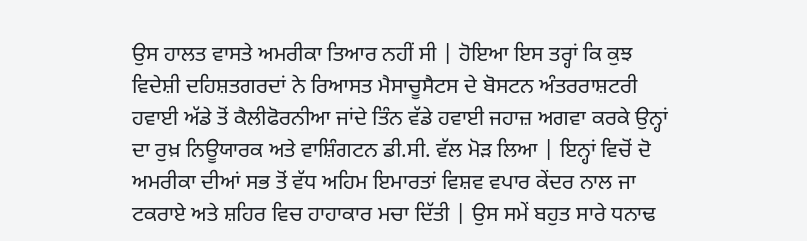ਉਸ ਹਾਲਤ ਵਾਸਤੇ ਅਮਰੀਕਾ ਤਿਆਰ ਨਹੀਂ ਸੀ | ਹੋਇਆ ਇਸ ਤਰ੍ਹਾਂ ਕਿ ਕੁਝ ਵਿਦੇਸ਼ੀ ਦਹਿਸ਼ਤਗਰਦਾਂ ਨੇ ਰਿਆਸਤ ਮੈਸਾਚੂਸੈਟਸ ਦੇ ਬੋਸਟਨ ਅੰਤਰਰਾਸ਼ਟਰੀ ਹਵਾਈ ਅੱਡੇ ਤੋਂ ਕੈਲੀਫੋਰਨੀਆ ਜਾਂਦੇ ਤਿੰਨ ਵੱਡੇ ਹਵਾਈ ਜਹਾਜ਼ ਅਗਵਾ ਕਰਕੇ ਉਨ੍ਹਾਂ ਦਾ ਰੁਖ਼ ਨਿਊਯਾਰਕ ਅਤੇ ਵਾਸ਼ਿੰਗਟਨ ਡੀ.ਸੀ. ਵੱਲ ਮੋੜ ਲਿਆ | ਇਨ੍ਹਾਂ ਵਿਚੋਂ ਦੋ ਅਮਰੀਕਾ ਦੀਆਂ ਸਭ ਤੋਂ ਵੱਧ ਅਹਿਮ ਇਮਾਰਤਾਂ ਵਿਸ਼ਵ ਵਪਾਰ ਕੇਂਦਰ ਨਾਲ ਜਾ ਟਕਰਾਏ ਅਤੇ ਸ਼ਹਿਰ ਵਿਚ ਹਾਹਾਕਾਰ ਮਚਾ ਦਿੱਤੀ | ਉਸ ਸਮੇਂ ਬਹੁਤ ਸਾਰੇ ਧਨਾਢ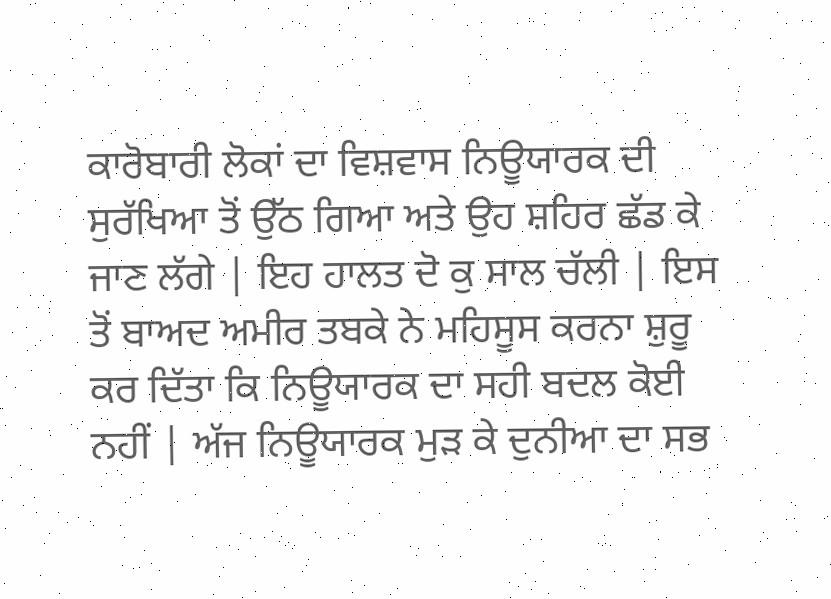ਕਾਰੋਬਾਰੀ ਲੋਕਾਂ ਦਾ ਵਿਸ਼ਵਾਸ ਨਿਊਯਾਰਕ ਦੀ ਸੁਰੱਖਿਆ ਤੋਂ ਉੱਠ ਗਿਆ ਅਤੇ ਉਹ ਸ਼ਹਿਰ ਛੱਡ ਕੇ ਜਾਣ ਲੱਗੇ | ਇਹ ਹਾਲਤ ਦੋ ਕੁ ਸਾਲ ਚੱਲੀ | ਇਸ ਤੋਂ ਬਾਅਦ ਅਮੀਰ ਤਬਕੇ ਨੇ ਮਹਿਸੂਸ ਕਰਨਾ ਸ਼ੁਰੂ ਕਰ ਦਿੱਤਾ ਕਿ ਨਿਊਯਾਰਕ ਦਾ ਸਹੀ ਬਦਲ ਕੋਈ ਨਹੀਂ | ਅੱਜ ਨਿਊਯਾਰਕ ਮੁੜ ਕੇ ਦੁਨੀਆ ਦਾ ਸਭ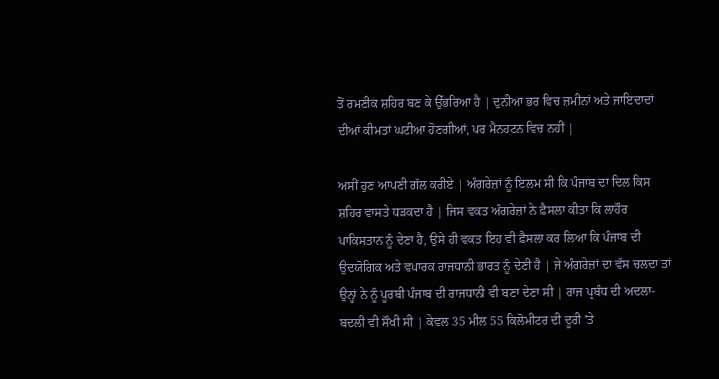ਤੋਂ ਰਮਣੀਕ ਸ਼ਹਿਰ ਬਣ ਕੇ ਉੱਭਰਿਆ ਹੈ | ਦੁਨੀਆ ਭਰ ਵਿਚ ਜ਼ਮੀਨਾਂ ਅਤੇ ਜਾਇਦਾਦਾਂ ਦੀਆਂ ਕੀਮਤਾਂ ਘਟੀਆ ਹੋਣਗੀਆਂ, ਪਰ ਮੈਨਹਟਨ ਵਿਚ ਨਹੀਂ |

ਅਸੀਂ ਹੁਣ ਆਪਣੀ ਗੱਲ ਕਰੀਏ | ਅੰਗਰੇਜ਼ਾਂ ਨੂੰ ਇਲਮ ਸੀ ਕਿ ਪੰਜਾਬ ਦਾ ਦਿਲ ਕਿਸ ਸ਼ਹਿਰ ਵਾਸਤੇ ਧੜਕਦਾ ਹੈ | ਜਿਸ ਵਕਤ ਅੰਗਰੇਜ਼ਾਂ ਨੇ ਫ਼ੈਸਲਾ ਕੀਤਾ ਕਿ ਲਾਹੌਰ ਪਾਕਿਸਤਾਨ ਨੂੰ ਦੇਣਾ ਹੈ, ਉਸੇ ਹੀ ਵਕਤ ਇਹ ਵੀ ਫ਼ੈਸਲਾ ਕਰ ਲਿਆ ਕਿ ਪੰਜਾਬ ਦੀ ਉਦਯੋਗਿਕ ਅਤੇ ਵਪਾਰਕ ਰਾਜਧਾਨੀ ਭਾਰਤ ਨੂੰ ਦੇਣੀ ਹੈ | ਜੇ ਅੰਗਰੇਜ਼ਾਂ ਦਾ ਵੱਸ ਚਲਦਾ ਤਾਂ ਉਨ੍ਹਾਂ ਨੇ ਨੂੰ ਪੂਰਬੀ ਪੰਜਾਬ ਦੀ ਰਾਜਧਾਨੀ ਵੀ ਬਣਾ ਦੇਣਾ ਸੀ | ਰਾਜ ਪ੍ਰਬੰਧ ਦੀ ਅਦਲਾ-ਬਦਲੀ ਵੀ ਸੌਖੀ ਸੀ | ਕੇਵਲ 35 ਮੀਲ 55 ਕਿਲੋਮੀਟਰ ਦੀ ਦੂਰੀ 'ਤੇ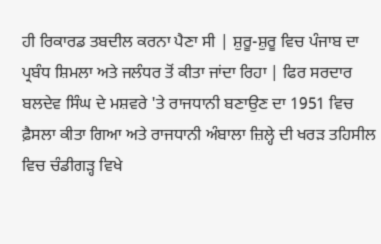ਹੀ ਰਿਕਾਰਡ ਤਬਦੀਲ ਕਰਨਾ ਪੈਣਾ ਸੀ | ਸ਼ੁਰੂ-ਸ਼ੁਰੂ ਵਿਚ ਪੰਜਾਬ ਦਾ ਪ੍ਰਬੰਧ ਸ਼ਿਮਲਾ ਅਤੇ ਜਲੰਧਰ ਤੋਂ ਕੀਤਾ ਜਾਂਦਾ ਰਿਹਾ | ਫਿਰ ਸਰਦਾਰ ਬਲਦੇਵ ਸਿੰਘ ਦੇ ਮਸ਼ਵਰੇ 'ਤੇ ਰਾਜਧਾਨੀ ਬਣਾਉਣ ਦਾ 1951 ਵਿਚ ਫ਼ੈਸਲਾ ਕੀਤਾ ਗਿਆ ਅਤੇ ਰਾਜਧਾਨੀ ਅੰਬਾਲਾ ਜ਼ਿਲ੍ਹੇ ਦੀ ਖਰੜ ਤਹਿਸੀਲ ਵਿਚ ਚੰਡੀਗੜ੍ਹ ਵਿਖੇ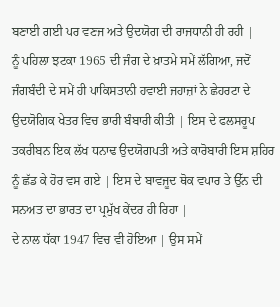ਬਣਾਈ ਗਈ ਪਰ ਵਣਜ ਅਤੇ ਉਦਯੋਗ ਦੀ ਰਾਜਧਾਨੀ ਹੀ ਰਹੀ |
ਨੂੰ ਪਹਿਲਾ ਝਟਕਾ 1965 ਦੀ ਜੰਗ ਦੇ ਖ਼ਾਤਮੇ ਸਮੇਂ ਲੱਗਿਆ, ਜਦੋਂ ਜੰਗਬੰਦੀ ਦੇ ਸਮੇਂ ਹੀ ਪਾਕਿਸਤਾਨੀ ਹਵਾਈ ਜਹਾਜ਼ਾਂ ਨੇ ਛੇਹਰਟਾ ਦੇ ਉਦਯੋਗਿਕ ਖੇਤਰ ਵਿਚ ਭਾਰੀ ਬੰਬਾਰੀ ਕੀਤੀ | ਇਸ ਦੇ ਫਲਸਰੂਪ ਤਕਰੀਬਨ ਇਕ ਲੱਖ ਧਨਾਢ ਉਦਯੋਗਪਤੀ ਅਤੇ ਕਾਰੋਬਾਰੀ ਇਸ ਸ਼ਹਿਰ ਨੂੰ ਛੱਡ ਕੇ ਹੋਰ ਵਸ ਗਏ | ਇਸ ਦੇ ਬਾਵਜੂਦ ਥੋਕ ਵਪਾਰ ਤੇ ਉੱਨ ਦੀ ਸਨਅਤ ਦਾ ਭਾਰਤ ਦਾ ਪ੍ਰਮੁੱਖ ਕੇਂਦਰ ਹੀ ਰਿਹਾ |
ਦੇ ਨਾਲ ਧੱਕਾ 1947 ਵਿਚ ਵੀ ਹੋਇਆ | ਉਸ ਸਮੇਂ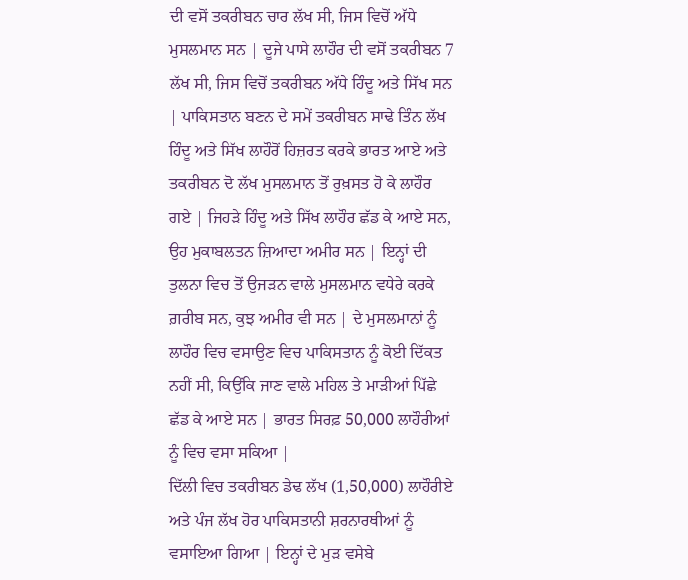ਦੀ ਵਸੋਂ ਤਕਰੀਬਨ ਚਾਰ ਲੱਖ ਸੀ, ਜਿਸ ਵਿਚੋਂ ਅੱਧੇ ਮੁਸਲਮਾਨ ਸਨ | ਦੂਜੇ ਪਾਸੇ ਲਾਹੌਰ ਦੀ ਵਸੋਂ ਤਕਰੀਬਨ 7 ਲੱਖ ਸੀ, ਜਿਸ ਵਿਚੋਂ ਤਕਰੀਬਨ ਅੱਧੇ ਹਿੰਦੂ ਅਤੇ ਸਿੱਖ ਸਨ | ਪਾਕਿਸਤਾਨ ਬਣਨ ਦੇ ਸਮੇਂ ਤਕਰੀਬਨ ਸਾਢੇ ਤਿੰਨ ਲੱਖ ਹਿੰਦੂ ਅਤੇ ਸਿੱਖ ਲਾਹੌਰੋਂ ਹਿਜ਼ਰਤ ਕਰਕੇ ਭਾਰਤ ਆਏ ਅਤੇ ਤਕਰੀਬਨ ਦੋ ਲੱਖ ਮੁਸਲਮਾਨ ਤੋਂ ਰੁਖ਼ਸਤ ਹੋ ਕੇ ਲਾਹੌਰ ਗਏ | ਜਿਹੜੇ ਹਿੰਦੂ ਅਤੇ ਸਿੱਖ ਲਾਹੌਰ ਛੱਡ ਕੇ ਆਏ ਸਨ, ਉਹ ਮੁਕਾਬਲਤਨ ਜ਼ਿਆਦਾ ਅਮੀਰ ਸਨ | ਇਨ੍ਹਾਂ ਦੀ ਤੁਲਨਾ ਵਿਚ ਤੋਂ ਉਜੜਨ ਵਾਲੇ ਮੁਸਲਮਾਨ ਵਧੇਰੇ ਕਰਕੇ ਗ਼ਰੀਬ ਸਨ, ਕੁਝ ਅਮੀਰ ਵੀ ਸਨ | ਦੇ ਮੁਸਲਮਾਨਾਂ ਨੂੰ ਲਾਹੌਰ ਵਿਚ ਵਸਾਉਣ ਵਿਚ ਪਾਕਿਸਤਾਨ ਨੂੰ ਕੋਈ ਦਿੱਕਤ ਨਹੀਂ ਸੀ, ਕਿਉਂਕਿ ਜਾਣ ਵਾਲੇ ਮਹਿਲ ਤੇ ਮਾੜੀਆਂ ਪਿੱਛੇ ਛੱਡ ਕੇ ਆਏ ਸਨ | ਭਾਰਤ ਸਿਰਫ਼ 50,000 ਲਾਹੌਰੀਆਂ ਨੂੰ ਵਿਚ ਵਸਾ ਸਕਿਆ |
ਦਿੱਲੀ ਵਿਚ ਤਕਰੀਬਨ ਡੇਢ ਲੱਖ (1,50,000) ਲਾਹੌਰੀਏ ਅਤੇ ਪੰਜ ਲੱਖ ਹੋਰ ਪਾਕਿਸਤਾਨੀ ਸ਼ਰਨਾਰਥੀਆਂ ਨੂੰ ਵਸਾਇਆ ਗਿਆ | ਇਨ੍ਹਾਂ ਦੇ ਮੁੜ ਵਸੇਬੇ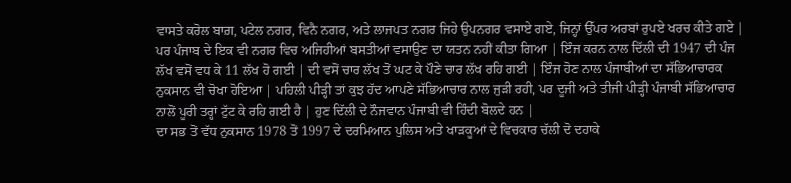ਵਾਸਤੇ ਕਰੋਲ ਬਾਗ਼, ਪਟੇਲ ਨਗਰ, ਵਿਨੈ ਨਗਰ, ਅਤੇ ਲਾਜਪਤ ਨਗਰ ਜਿਹੇ ਉਪਨਗਰ ਵਸਾਏ ਗਏ, ਜਿਨ੍ਹਾਂ ਉੱਪਰ ਅਰਬਾਂ ਰੁਪਏ ਖਰਚ ਕੀਤੇ ਗਏ | ਪਰ ਪੰਜਾਬ ਦੇ ਇਕ ਵੀ ਨਗਰ ਵਿਚ ਅਜਿਹੀਆਂ ਬਸਤੀਆਂ ਵਸਾਉਣ ਦਾ ਯਤਨ ਨਹੀਂ ਕੀਤਾ ਗਿਆ | ਇੰਜ ਕਰਨ ਨਾਲ ਦਿੱਲੀ ਦੀ 1947 ਦੀ ਪੰਜ ਲੱਖ ਵਸੋਂ ਵਧ ਕੇ 11 ਲੱਖ ਹੋ ਗਈ | ਦੀ ਵਸੋਂ ਚਾਰ ਲੱਖ ਤੋਂ ਘਟ ਕੇ ਪੌਣੇ ਚਾਰ ਲੱਖ ਰਹਿ ਗਈ | ਇੰਜ ਹੋਣ ਨਾਲ ਪੰਜਾਬੀਆਂ ਦਾ ਸੱਭਿਆਚਾਰਕ ਨੁਕਸਾਨ ਵੀ ਚੋਖਾ ਹੋਇਆ | ਪਹਿਲੀ ਪੀੜ੍ਹੀ ਤਾਂ ਕੁਝ ਹੱਦ ਆਪਣੇ ਸੱਭਿਆਚਾਰ ਨਾਲ ਜੁੜੀ ਰਹੀ, ਪਰ ਦੂਜੀ ਅਤੇ ਤੀਜੀ ਪੀੜ੍ਹੀ ਪੰਜਾਬੀ ਸੱਭਿਆਚਾਰ ਨਾਲੋਂ ਪੂਰੀ ਤਰ੍ਹਾਂ ਟੁੱਟ ਕੇ ਰਹਿ ਗਈ ਹੈ | ਹੁਣ ਦਿੱਲੀ ਦੇ ਨੌਜਵਾਨ ਪੰਜਾਬੀ ਵੀ ਹਿੰਦੀ ਬੋਲਦੇ ਹਨ |
ਦਾ ਸਭ ਤੋਂ ਵੱਧ ਨੁਕਸਾਨ 1978 ਤੋਂ 1997 ਦੇ ਦਰਮਿਆਨ ਪੁਲਿਸ ਅਤੇ ਖਾੜਕੂਆਂ ਦੇ ਵਿਚਕਾਰ ਚੱਲੀ ਦੋ ਦਹਾਕੇ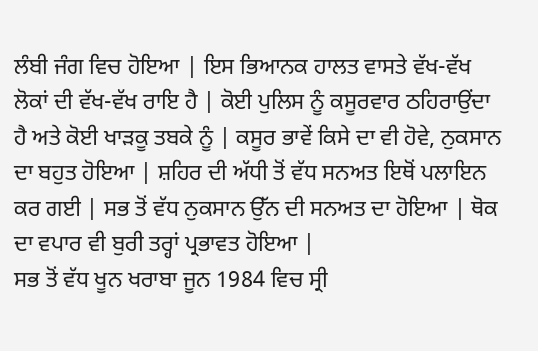ਲੰਬੀ ਜੰਗ ਵਿਚ ਹੋਇਆ | ਇਸ ਭਿਆਨਕ ਹਾਲਤ ਵਾਸਤੇ ਵੱਖ-ਵੱਖ ਲੋਕਾਂ ਦੀ ਵੱਖ-ਵੱਖ ਰਾਇ ਹੈ | ਕੋਈ ਪੁਲਿਸ ਨੂੰ ਕਸੂਰਵਾਰ ਠਹਿਰਾਉਂਦਾ ਹੈ ਅਤੇ ਕੋਈ ਖਾੜਕੂ ਤਬਕੇ ਨੂੰ | ਕਸੂਰ ਭਾਵੇਂ ਕਿਸੇ ਦਾ ਵੀ ਹੋਵੇ, ਨੁਕਸਾਨ ਦਾ ਬਹੁਤ ਹੋਇਆ | ਸ਼ਹਿਰ ਦੀ ਅੱਧੀ ਤੋਂ ਵੱਧ ਸਨਅਤ ਇਥੋਂ ਪਲਾਇਨ ਕਰ ਗਈ | ਸਭ ਤੋਂ ਵੱਧ ਨੁਕਸਾਨ ਉੱਨ ਦੀ ਸਨਅਤ ਦਾ ਹੋਇਆ | ਥੋਕ ਦਾ ਵਪਾਰ ਵੀ ਬੁਰੀ ਤਰ੍ਹਾਂ ਪ੍ਰਭਾਵਤ ਹੋਇਆ |
ਸਭ ਤੋਂ ਵੱਧ ਖੂਨ ਖਰਾਬਾ ਜੂਨ 1984 ਵਿਚ ਸ੍ਰੀ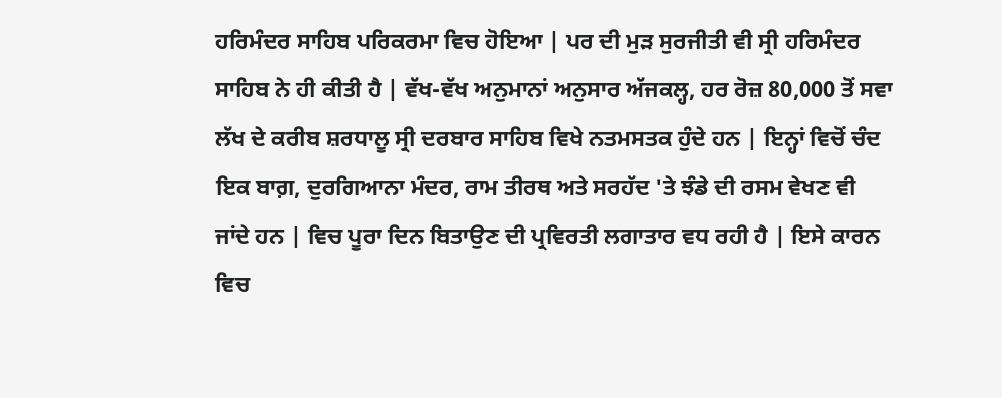ਹਰਿਮੰਦਰ ਸਾਹਿਬ ਪਰਿਕਰਮਾ ਵਿਚ ਹੋਇਆ | ਪਰ ਦੀ ਮੁੜ ਸੁਰਜੀਤੀ ਵੀ ਸ੍ਰੀ ਹਰਿਮੰਦਰ ਸਾਹਿਬ ਨੇ ਹੀ ਕੀਤੀ ਹੈ | ਵੱਖ-ਵੱਖ ਅਨੁਮਾਨਾਂ ਅਨੁਸਾਰ ਅੱਜਕਲ੍ਹ, ਹਰ ਰੋਜ਼ 80,000 ਤੋਂ ਸਵਾ ਲੱਖ ਦੇ ਕਰੀਬ ਸ਼ਰਧਾਲੂ ਸ੍ਰੀ ਦਰਬਾਰ ਸਾਹਿਬ ਵਿਖੇ ਨਤਮਸਤਕ ਹੁੰਦੇ ਹਨ | ਇਨ੍ਹਾਂ ਵਿਚੋਂ ਚੰਦ ਇਕ ਬਾਗ਼, ਦੁਰਗਿਆਨਾ ਮੰਦਰ, ਰਾਮ ਤੀਰਥ ਅਤੇ ਸਰਹੱਦ 'ਤੇ ਝੰਡੇ ਦੀ ਰਸਮ ਵੇਖਣ ਵੀ ਜਾਂਦੇ ਹਨ | ਵਿਚ ਪੂਰਾ ਦਿਨ ਬਿਤਾਉਣ ਦੀ ਪ੍ਰਵਿਰਤੀ ਲਗਾਤਾਰ ਵਧ ਰਹੀ ਹੈ | ਇਸੇ ਕਾਰਨ ਵਿਚ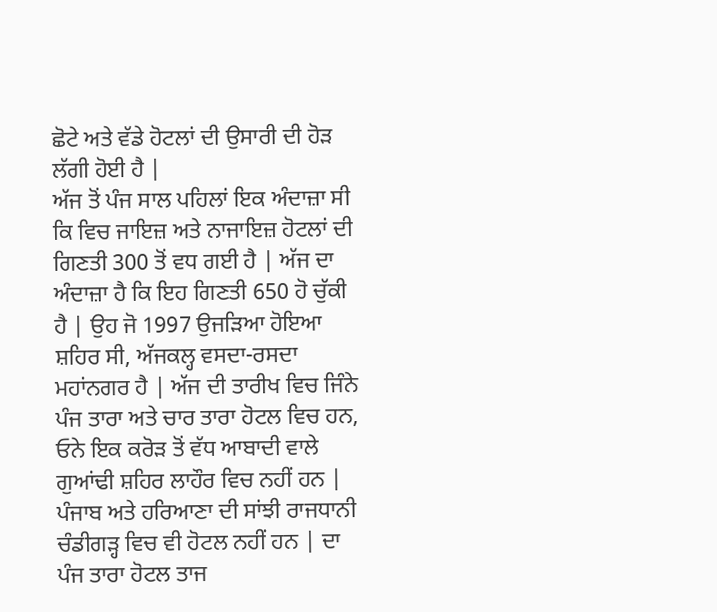ਛੋਟੇ ਅਤੇ ਵੱਡੇ ਹੋਟਲਾਂ ਦੀ ਉਸਾਰੀ ਦੀ ਹੋੜ ਲੱਗੀ ਹੋਈ ਹੈ |
ਅੱਜ ਤੋਂ ਪੰਜ ਸਾਲ ਪਹਿਲਾਂ ਇਕ ਅੰਦਾਜ਼ਾ ਸੀ ਕਿ ਵਿਚ ਜਾਇਜ਼ ਅਤੇ ਨਾਜਾਇਜ਼ ਹੋਟਲਾਂ ਦੀ ਗਿਣਤੀ 300 ਤੋਂ ਵਧ ਗਈ ਹੈ | ਅੱਜ ਦਾ ਅੰਦਾਜ਼ਾ ਹੈ ਕਿ ਇਹ ਗਿਣਤੀ 650 ਹੋ ਚੁੱਕੀ ਹੈ | ਉਹ ਜੋ 1997 ਉਜੜਿਆ ਹੋਇਆ ਸ਼ਹਿਰ ਸੀ, ਅੱਜਕਲ੍ਹ ਵਸਦਾ-ਰਸਦਾ ਮਹਾਂਨਗਰ ਹੈ | ਅੱਜ ਦੀ ਤਾਰੀਖ ਵਿਚ ਜਿੰਨੇ ਪੰਜ ਤਾਰਾ ਅਤੇ ਚਾਰ ਤਾਰਾ ਹੋਟਲ ਵਿਚ ਹਨ, ਓਨੇ ਇਕ ਕਰੋੜ ਤੋਂ ਵੱਧ ਆਬਾਦੀ ਵਾਲੇ ਗੁਆਂਢੀ ਸ਼ਹਿਰ ਲਾਹੌਰ ਵਿਚ ਨਹੀਂ ਹਨ | ਪੰਜਾਬ ਅਤੇ ਹਰਿਆਣਾ ਦੀ ਸਾਂਝੀ ਰਾਜਧਾਨੀ ਚੰਡੀਗੜ੍ਹ ਵਿਚ ਵੀ ਹੋਟਲ ਨਹੀਂ ਹਨ | ਦਾ ਪੰਜ ਤਾਰਾ ਹੋਟਲ ਤਾਜ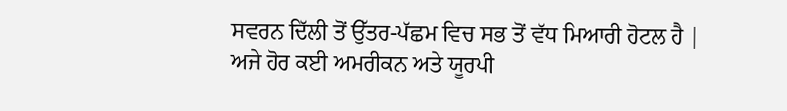ਸਵਰਨ ਦਿੱਲੀ ਤੋਂ ਉੱਤਰ-ਪੱਛਮ ਵਿਚ ਸਭ ਤੋਂ ਵੱਧ ਮਿਆਰੀ ਹੋਟਲ ਹੈ | ਅਜੇ ਹੋਰ ਕਈ ਅਮਰੀਕਨ ਅਤੇ ਯੂਰਪੀ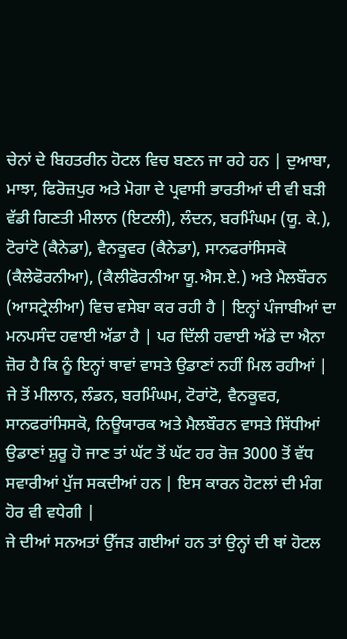ਚੇਨਾਂ ਦੇ ਬਿਹਤਰੀਨ ਹੋਟਲ ਵਿਚ ਬਣਨ ਜਾ ਰਹੇ ਹਨ | ਦੁਆਬਾ, ਮਾਝਾ, ਫਿਰੋਜ਼ਪੁਰ ਅਤੇ ਮੋਗਾ ਦੇ ਪ੍ਰਵਾਸੀ ਭਾਰਤੀਆਂ ਦੀ ਵੀ ਬੜੀ ਵੱਡੀ ਗਿਣਤੀ ਮੀਲਾਨ (ਇਟਲੀ), ਲੰਦਨ, ਬਰਮਿੰਘਮ (ਯੂ. ਕੇ.), ਟੋਰਾਂਟੋ (ਕੈਨੇਡਾ), ਵੈਨਕੂਵਰ (ਕੈਨੇਡਾ), ਸਾਨਫਰਾਂਸਿਸਕੋ (ਕੈਲੇਫੋਰਨੀਆ), (ਕੈਲੀਫੋਰਨੀਆ ਯੂ.ਐਸ.ਏ.) ਅਤੇ ਮੈਲਬੌਰਨ (ਆਸਟ੍ਰੇਲੀਆ) ਵਿਚ ਵਸੇਬਾ ਕਰ ਰਹੀ ਹੈ | ਇਨ੍ਹਾਂ ਪੰਜਾਬੀਆਂ ਦਾ ਮਨਪਸੰਦ ਹਵਾਈ ਅੱਡਾ ਹੈ | ਪਰ ਦਿੱਲੀ ਹਵਾਈ ਅੱਡੇ ਦਾ ਐਨਾ ਜ਼ੋਰ ਹੈ ਕਿ ਨੂੰ ਇਨ੍ਹਾਂ ਥਾਵਾਂ ਵਾਸਤੇ ਉਡਾਣਾਂ ਨਹੀਂ ਮਿਲ ਰਹੀਆਂ | ਜੇ ਤੋਂ ਮੀਲਾਨ, ਲੰਡਨ, ਬਰਮਿੰਘਮ, ਟੋਰਾਂਟੋ, ਵੈਨਕੂਵਰ, ਸਾਨਫਰਾਂਸਿਸਕੋ, ਨਿਊਯਾਰਕ ਅਤੇ ਮੈਲਬੌਰਨ ਵਾਸਤੇ ਸਿੱਧੀਆਂ ਉਡਾਣਾਂ ਸ਼ੁਰੂ ਹੋ ਜਾਣ ਤਾਂ ਘੱਟ ਤੋਂ ਘੱਟ ਹਰ ਰੋਜ਼ 3000 ਤੋਂ ਵੱਧ ਸਵਾਰੀਆਂ ਪੁੱਜ ਸਕਦੀਆਂ ਹਨ | ਇਸ ਕਾਰਨ ਹੋਟਲਾਂ ਦੀ ਮੰਗ ਹੋਰ ਵੀ ਵਧੇਗੀ |
ਜੇ ਦੀਆਂ ਸਨਅਤਾਂ ਉੱਜੜ ਗਈਆਂ ਹਨ ਤਾਂ ਉਨ੍ਹਾਂ ਦੀ ਥਾਂ ਹੋਟਲ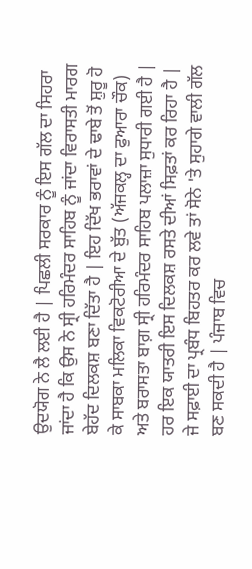ਉਦਯੋਗ ਨੇ ਲੈ ਲਈ ਹੈ | ਪਿਛਲੀ ਸਰਕਾਰ ਨੂੰ ਇਸ ਗੱਲ ਦਾ ਸਿਹਰਾ ਜਾਂਦਾ ਹੈ ਕਿ ਉਸ ਨੇ ਸ੍ਰੀ ਹਰਿਮੰਦਰ ਸਾਹਿਬ ਨੂੰ ਜਾਂਦਾ ਵਿਰਾਸਤੀ ਮਾਰਗ ਬੇਹੱਦ ਦਿਲਕਸ਼ ਬਣਾ ਦਿੱਤਾ ਹੈ | ਇਹ ਦਿੱਖ ਭਰਾਵਾਂ ਦੇ ਢਾਬੇ ਤੋਂ ਸ਼ੁਰੂ ਹੋ ਕੇ ਸਾਬਕਾ ਮਲਿਕਾ ਵਿਕਟੋਰੀਆ ਦੇ ਬੁੱਤ (ਅੱਜਕਲ੍ਹ ਦਾ ਫੁਆਰਾ ਚੌਕ) ਅਤੇ ਬਰਾਸਤਾ ਬਾਗ਼ ਸ੍ਰੀ ਹਰਿਮੰਦਰ ਸਾਹਿਬ ਪਲਾਜ਼ਾ ਸੁਧਾਰੀ ਗਈ ਹੈ | ਹਰ ਇਕ ਯਾਤਰੀ ਇਸ ਦਿਲਕਸ਼ ਰਸਤੇ ਦੀਆਂ ਸਿਫ਼ਤਾਂ ਕਰ ਰਿਹਾ ਹੈ | ਜੇ ਸਫ਼ਾਈ ਦਾ ਪ੍ਰਬੰਧ ਬਿਹਤਰ ਕਰ ਲਵੇ ਤਾਂ ਸੋਨੇ 'ਤੇ ਸੁਹਾਗੇ ਵਾਲੀ ਗੱਲ ਬਣ ਸਕਦੀ ਹੈ | ਪੰਜਾਬ ਵਿਚ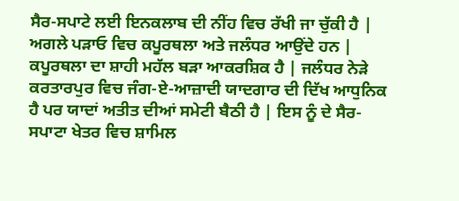ਸੈਰ-ਸਪਾਟੇ ਲਈ ਇਨਕਲਾਬ ਦੀ ਨੀਂਹ ਵਿਚ ਰੱਖੀ ਜਾ ਚੁੱਕੀ ਹੈ | ਅਗਲੇ ਪੜਾਓ ਵਿਚ ਕਪੂਰਥਲਾ ਅਤੇ ਜਲੰਧਰ ਆਉਂਦੇ ਹਨ | ਕਪੂਰਥਲਾ ਦਾ ਸ਼ਾਹੀ ਮਹੱਲ ਬੜਾ ਆਕਰਸ਼ਿਕ ਹੈ | ਜਲੰਧਰ ਨੇੜੇ ਕਰਤਾਰਪੁਰ ਵਿਚ ਜੰਗ-ਏ-ਆਜ਼ਾਦੀ ਯਾਦਗਾਰ ਦੀ ਦਿੱਖ ਆਧੁਨਿਕ ਹੈ ਪਰ ਯਾਦਾਂ ਅਤੀਤ ਦੀਆਂ ਸਮੇਟੀ ਬੈਠੀ ਹੈ | ਇਸ ਨੂੰ ਦੇ ਸੈਰ-ਸਪਾਟਾ ਖੇਤਰ ਵਿਚ ਸ਼ਾਮਿਲ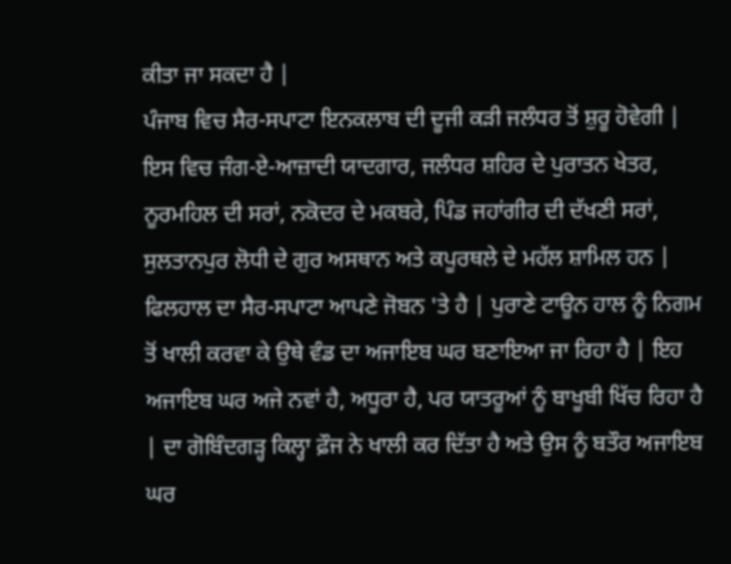ਕੀਤਾ ਜਾ ਸਕਦਾ ਹੈ |
ਪੰਜਾਬ ਵਿਚ ਸੈਰ-ਸਪਾਟਾ ਇਨਕਲਾਬ ਦੀ ਦੂਜੀ ਕੜੀ ਜਲੰਧਰ ਤੋਂ ਸ਼ੁਰੂ ਹੋਵੇਗੀ | ਇਸ ਵਿਚ ਜੰਗ-ਏ-ਆਜ਼ਾਦੀ ਯਾਦਗਾਰ, ਜਲੰਧਰ ਸ਼ਹਿਰ ਦੇ ਪੁਰਾਤਨ ਖੇਤਰ, ਨੂਰਮਹਿਲ ਦੀ ਸਰਾਂ, ਨਕੋਦਰ ਦੇ ਮਕਬਰੇ, ਪਿੰਡ ਜਹਾਂਗੀਰ ਦੀ ਦੱਖਣੀ ਸਰਾਂ, ਸੁਲਤਾਨਪੁਰ ਲੋਧੀ ਦੇ ਗੁਰ ਅਸਥਾਨ ਅਤੇ ਕਪੂਰਥਲੇ ਦੇ ਮਹੱਲ ਸ਼ਾਮਿਲ ਹਨ |
ਫਿਲਹਾਲ ਦਾ ਸੈਰ-ਸਪਾਟਾ ਆਪਣੇ ਜੋਬਨ 'ਤੇ ਹੈ | ਪੁਰਾਣੇ ਟਾਊਨ ਹਾਲ ਨੂੰ ਨਿਗਮ ਤੋਂ ਖਾਲੀ ਕਰਵਾ ਕੇ ਉਥੇ ਵੰਡ ਦਾ ਅਜਾਇਬ ਘਰ ਬਣਾਇਆ ਜਾ ਰਿਹਾ ਹੈ | ਇਹ ਅਜਾਇਬ ਘਰ ਅਜੇ ਨਵਾਂ ਹੈ, ਅਧੂਰਾ ਹੈ, ਪਰ ਯਾਤਰੂਆਂ ਨੂੰ ਬਾਖੂਬੀ ਖਿੱਚ ਰਿਹਾ ਹੈ | ਦਾ ਗੋਬਿੰਦਗੜ੍ਹ ਕਿਲ੍ਹਾ ਫ਼ੌਜ ਨੇ ਖਾਲੀ ਕਰ ਦਿੱਤਾ ਹੈ ਅਤੇ ਉਸ ਨੂੰ ਬਤੌਰ ਅਜਾਇਬ ਘਰ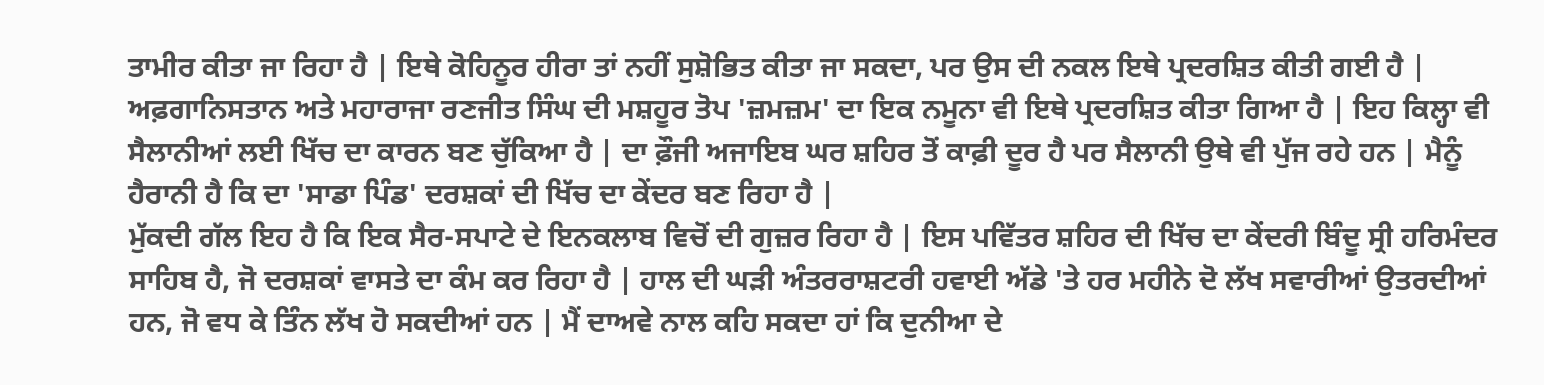ਤਾਮੀਰ ਕੀਤਾ ਜਾ ਰਿਹਾ ਹੈ | ਇਥੇ ਕੋਹਿਨੂਰ ਹੀਰਾ ਤਾਂ ਨਹੀਂ ਸੁਸ਼ੋਭਿਤ ਕੀਤਾ ਜਾ ਸਕਦਾ, ਪਰ ਉਸ ਦੀ ਨਕਲ ਇਥੇ ਪ੍ਰਦਰਸ਼ਿਤ ਕੀਤੀ ਗਈ ਹੈ | ਅਫ਼ਗਾਨਿਸਤਾਨ ਅਤੇ ਮਹਾਰਾਜਾ ਰਣਜੀਤ ਸਿੰਘ ਦੀ ਮਸ਼ਹੂਰ ਤੋਪ 'ਜ਼ਮਜ਼ਮ' ਦਾ ਇਕ ਨਮੂਨਾ ਵੀ ਇਥੇ ਪ੍ਰਦਰਸ਼ਿਤ ਕੀਤਾ ਗਿਆ ਹੈ | ਇਹ ਕਿਲ੍ਹਾ ਵੀ ਸੈਲਾਨੀਆਂ ਲਈ ਖਿੱਚ ਦਾ ਕਾਰਨ ਬਣ ਚੁੱਕਿਆ ਹੈ | ਦਾ ਫ਼ੌਜੀ ਅਜਾਇਬ ਘਰ ਸ਼ਹਿਰ ਤੋਂ ਕਾਫ਼ੀ ਦੂਰ ਹੈ ਪਰ ਸੈਲਾਨੀ ਉਥੇ ਵੀ ਪੁੱਜ ਰਹੇ ਹਨ | ਮੈਨੂੰ ਹੈਰਾਨੀ ਹੈ ਕਿ ਦਾ 'ਸਾਡਾ ਪਿੰਡ' ਦਰਸ਼ਕਾਂ ਦੀ ਖਿੱਚ ਦਾ ਕੇਂਦਰ ਬਣ ਰਿਹਾ ਹੈ |
ਮੁੱਕਦੀ ਗੱਲ ਇਹ ਹੈ ਕਿ ਇਕ ਸੈਰ-ਸਪਾਟੇ ਦੇ ਇਨਕਲਾਬ ਵਿਚੋਂ ਦੀ ਗੁਜ਼ਰ ਰਿਹਾ ਹੈ | ਇਸ ਪਵਿੱਤਰ ਸ਼ਹਿਰ ਦੀ ਖਿੱਚ ਦਾ ਕੇਂਦਰੀ ਬਿੰਦੂ ਸ੍ਰੀ ਹਰਿਮੰਦਰ ਸਾਹਿਬ ਹੈ, ਜੋ ਦਰਸ਼ਕਾਂ ਵਾਸਤੇ ਦਾ ਕੰਮ ਕਰ ਰਿਹਾ ਹੈ | ਹਾਲ ਦੀ ਘੜੀ ਅੰਤਰਰਾਸ਼ਟਰੀ ਹਵਾਈ ਅੱਡੇ 'ਤੇ ਹਰ ਮਹੀਨੇ ਦੋ ਲੱਖ ਸਵਾਰੀਆਂ ਉਤਰਦੀਆਂ ਹਨ, ਜੋ ਵਧ ਕੇ ਤਿੰਨ ਲੱਖ ਹੋ ਸਕਦੀਆਂ ਹਨ | ਮੈਂ ਦਾਅਵੇ ਨਾਲ ਕਹਿ ਸਕਦਾ ਹਾਂ ਕਿ ਦੁਨੀਆ ਦੇ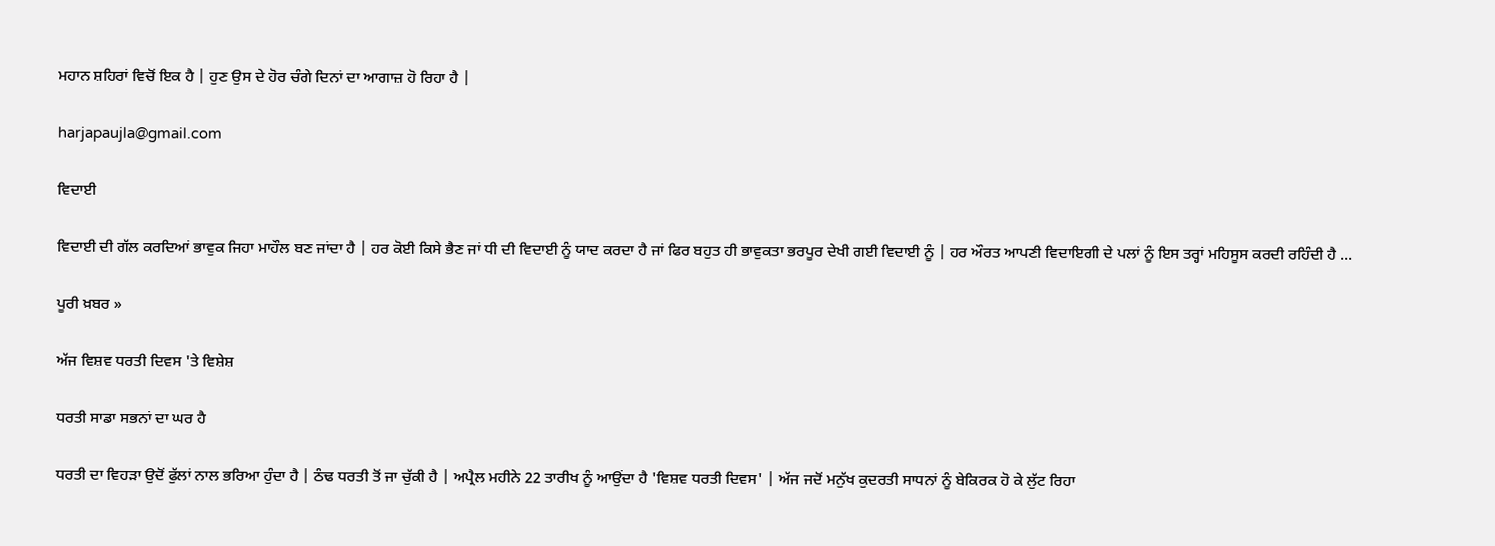ਮਹਾਨ ਸ਼ਹਿਰਾਂ ਵਿਚੋਂ ਇਕ ਹੈ | ਹੁਣ ਉਸ ਦੇ ਹੋਰ ਚੰਗੇ ਦਿਨਾਂ ਦਾ ਆਗਾਜ਼ ਹੋ ਰਿਹਾ ਹੈ |

harjapaujla@gmail.com

ਵਿਦਾਈ

ਵਿਦਾਈ ਦੀ ਗੱਲ ਕਰਦਿਆਂ ਭਾਵੁਕ ਜਿਹਾ ਮਾਹੌਲ ਬਣ ਜਾਂਦਾ ਹੈ | ਹਰ ਕੋਈ ਕਿਸੇ ਭੈਣ ਜਾਂ ਧੀ ਦੀ ਵਿਦਾਈ ਨੂੰ ਯਾਦ ਕਰਦਾ ਹੈ ਜਾਂ ਫਿਰ ਬਹੁਤ ਹੀ ਭਾਵੁਕਤਾ ਭਰਪੂਰ ਦੇਖੀ ਗਈ ਵਿਦਾਈ ਨੂੰ | ਹਰ ਔਰਤ ਆਪਣੀ ਵਿਦਾਇਗੀ ਦੇ ਪਲਾਂ ਨੂੰ ਇਸ ਤਰ੍ਹਾਂ ਮਹਿਸੂਸ ਕਰਦੀ ਰਹਿੰਦੀ ਹੈ ...

ਪੂਰੀ ਖ਼ਬਰ »

ਅੱਜ ਵਿਸ਼ਵ ਧਰਤੀ ਦਿਵਸ 'ਤੇ ਵਿਸ਼ੇਸ਼

ਧਰਤੀ ਸਾਡਾ ਸਭਨਾਂ ਦਾ ਘਰ ਹੈ

ਧਰਤੀ ਦਾ ਵਿਹੜਾ ਉਦੋਂ ਫੁੱਲਾਂ ਨਾਲ ਭਰਿਆ ਹੁੰਦਾ ਹੈ | ਠੰਢ ਧਰਤੀ ਤੋਂ ਜਾ ਚੁੱਕੀ ਹੈ | ਅਪ੍ਰੈਲ ਮਹੀਨੇ 22 ਤਾਰੀਖ ਨੂੰ ਆਉਂਦਾ ਹੈ 'ਵਿਸ਼ਵ ਧਰਤੀ ਦਿਵਸ' | ਅੱਜ ਜਦੋਂ ਮਨੁੱਖ ਕੁਦਰਤੀ ਸਾਧਨਾਂ ਨੂੰ ਬੇਕਿਰਕ ਹੋ ਕੇ ਲੁੱਟ ਰਿਹਾ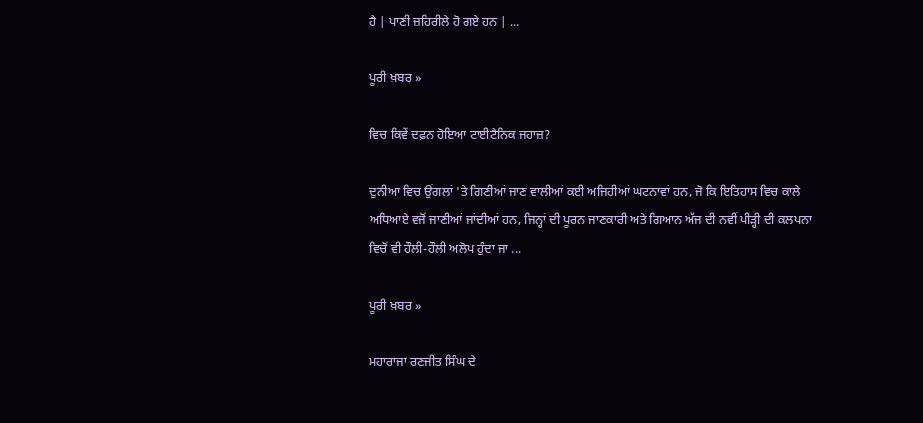ਹੈ | ਪਾਣੀ ਜ਼ਹਿਰੀਲੇ ਹੋ ਗਏ ਹਨ | ...

ਪੂਰੀ ਖ਼ਬਰ »

ਵਿਚ ਕਿਵੇਂ ਦਫ਼ਨ ਹੋਇਆ ਟਾਈਟੈਨਿਕ ਜਹਾਜ਼?

ਦੁਨੀਆ ਵਿਚ ਉਂਗਲਾਂ 'ਤੇ ਗਿਣੀਆਂ ਜਾਣ ਵਾਲੀਆਂ ਕਈ ਅਜਿਹੀਆਂ ਘਟਨਾਵਾਂ ਹਨ, ਜੋ ਕਿ ਇਤਿਹਾਸ ਵਿਚ ਕਾਲੇ ਅਧਿਆਏ ਵਜੋਂ ਜਾਣੀਆਂ ਜਾਂਦੀਆਂ ਹਨ, ਜਿਨ੍ਹਾਂ ਦੀ ਪੂਰਨ ਜਾਣਕਾਰੀ ਅਤੇ ਗਿਆਨ ਅੱਜ ਦੀ ਨਵੀਂ ਪੀੜ੍ਹੀ ਦੀ ਕਲਪਨਾ ਵਿਚੋਂ ਵੀ ਹੌਲੀ-ਹੌਲੀ ਅਲੋਪ ਹੁੰਦਾ ਜਾ ...

ਪੂਰੀ ਖ਼ਬਰ »

ਮਹਾਰਾਜਾ ਰਣਜੀਤ ਸਿੰਘ ਦੇ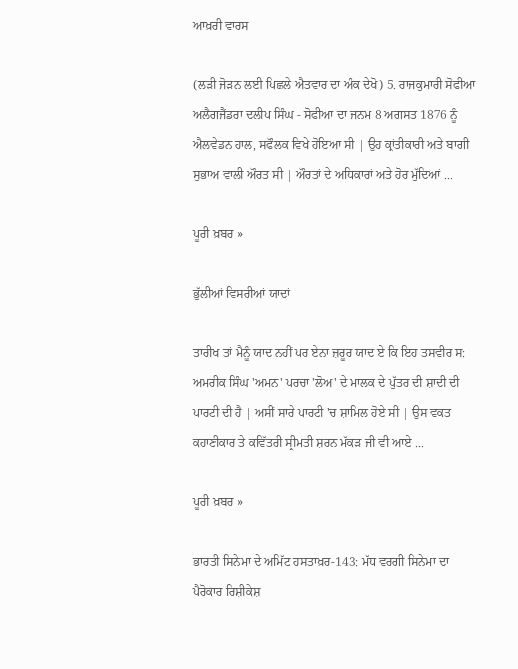ਆਖ਼ਰੀ ਵਾਰਸ

(ਲੜੀ ਜੋੜਨ ਲਈ ਪਿਛਲੇ ਐਤਵਾਰ ਦਾ ਅੰਕ ਦੇਖੋ) 5. ਰਾਜਕੁਮਾਰੀ ਸੋਫੀਆ ਅਲੈਗਜੈਂਡਰਾ ਦਲੀਪ ਸਿੰਘ - ਸੋਫੀਆ ਦਾ ਜਨਮ 8 ਅਗਸਤ 1876 ਨੂੰ ਐਲਵੇਡਨ ਹਾਲ, ਸਫੌਲਕ ਵਿਖੇ ਹੋਇਆ ਸੀ | ਉਹ ਕ੍ਰਾਂਤੀਕਾਰੀ ਅਤੇ ਬਾਗੀ ਸੁਭਾਅ ਵਾਲੀ ਔਰਤ ਸੀ | ਔਰਤਾਂ ਦੇ ਅਧਿਕਾਰਾਂ ਅਤੇ ਹੋਰ ਮੁੱਦਿਆਂ ...

ਪੂਰੀ ਖ਼ਬਰ »

ਭੁੱਲੀਆਂ ਵਿਸਰੀਆਂ ਯਾਦਾਂ

ਤਾਰੀਖ ਤਾਂ ਮੈਨੂੰ ਯਾਦ ਨਹੀਂ ਪਰ ਏਨਾ ਜ਼ਰੂਰ ਯਾਦ ਏ ਕਿ ਇਹ ਤਸਵੀਰ ਸ: ਅਮਰੀਕ ਸਿੰਘ 'ਅਮਨ' ਪਰਚਾ 'ਲੋਅ' ਦੇ ਮਾਲਕ ਦੇ ਪੁੱਤਰ ਦੀ ਸ਼ਾਦੀ ਦੀ ਪਾਰਟੀ ਦੀ ਹੈ | ਅਸੀਂ ਸਾਰੇ ਪਾਰਟੀ 'ਚ ਸ਼ਾਮਿਲ ਹੋਏ ਸੀ | ਉਸ ਵਕਤ ਕਹਾਣੀਕਾਰ ਤੇ ਕਵਿੱਤਰੀ ਸ੍ਰੀਮਤੀ ਸ਼ਰਨ ਮੱਕੜ ਜੀ ਵੀ ਆਏ ...

ਪੂਰੀ ਖ਼ਬਰ »

ਭਾਰਤੀ ਸਿਨੇਮਾ ਦੇ ਅਮਿੱਟ ਹਸਤਾਖ਼ਰ-143: ਮੱਧ ਵਰਗੀ ਸਿਨੇਮਾ ਦਾ ਪੈਰੋਕਾਰ ਰਿਸ਼ੀਕੇਸ਼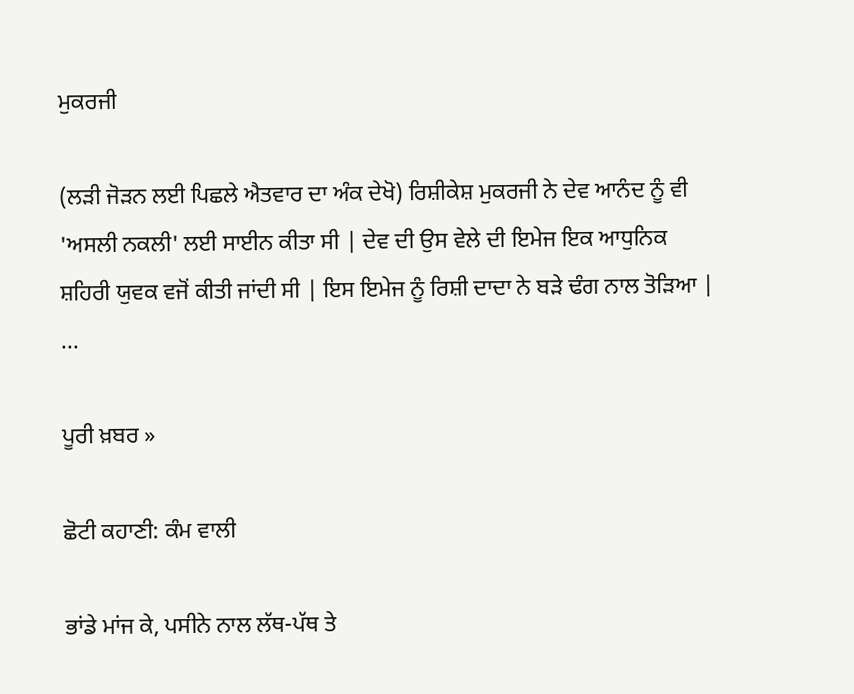ਮੁਕਰਜੀ

(ਲੜੀ ਜੋੜਨ ਲਈ ਪਿਛਲੇ ਐਤਵਾਰ ਦਾ ਅੰਕ ਦੇਖੋ) ਰਿਸ਼ੀਕੇਸ਼ ਮੁਕਰਜੀ ਨੇ ਦੇਵ ਆਨੰਦ ਨੂੰ ਵੀ 'ਅਸਲੀ ਨਕਲੀ' ਲਈ ਸਾਈਨ ਕੀਤਾ ਸੀ | ਦੇਵ ਦੀ ਉਸ ਵੇਲੇ ਦੀ ਇਮੇਜ ਇਕ ਆਧੁਨਿਕ ਸ਼ਹਿਰੀ ਯੁਵਕ ਵਜੋਂ ਕੀਤੀ ਜਾਂਦੀ ਸੀ | ਇਸ ਇਮੇਜ ਨੂੰ ਰਿਸ਼ੀ ਦਾਦਾ ਨੇ ਬੜੇ ਢੰਗ ਨਾਲ ਤੋੜਿਆ | ...

ਪੂਰੀ ਖ਼ਬਰ »

ਛੋਟੀ ਕਹਾਣੀ: ਕੰਮ ਵਾਲੀ

ਭਾਂਡੇ ਮਾਂਜ ਕੇ, ਪਸੀਨੇ ਨਾਲ ਲੱਥ-ਪੱਥ ਤੇ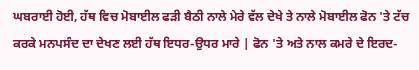ਘਬਰਾਈ ਹੋਈ, ਹੱਥ ਵਿਚ ਮੋਬਾਈਲ ਫੜੀ ਬੈਠੀ ਨਾਲੇ ਮੇਰੇ ਵੱਲ ਦੇਖੇ ਤੇ ਨਾਲੇ ਮੋਬਾਈਲ ਫੋਨ 'ਤੇ ਟੱਚ ਕਰਕੇ ਮਨਪਸੰਦ ਦਾ ਦੇਖਣ ਲਈ ਹੱਥ ਇਧਰ-ਉਧਰ ਮਾਰੇ | ਫੋਨ 'ਤੇ ਅਤੇ ਨਾਲ ਕਮਰੇ ਦੇ ਇਰਦ-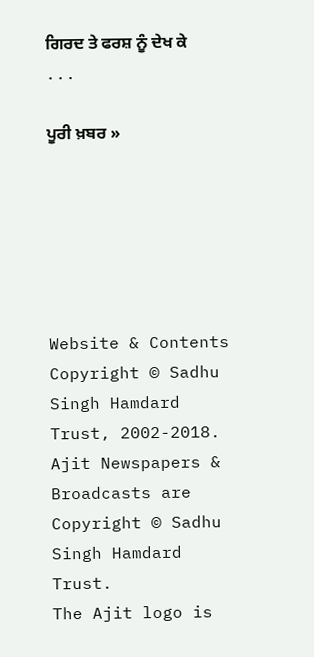ਗਿਰਦ ਤੇ ਫਰਸ਼ ਨੂੰ ਦੇਖ ਕੇ ...

ਪੂਰੀ ਖ਼ਬਰ »






Website & Contents Copyright © Sadhu Singh Hamdard Trust, 2002-2018.
Ajit Newspapers & Broadcasts are Copyright © Sadhu Singh Hamdard Trust.
The Ajit logo is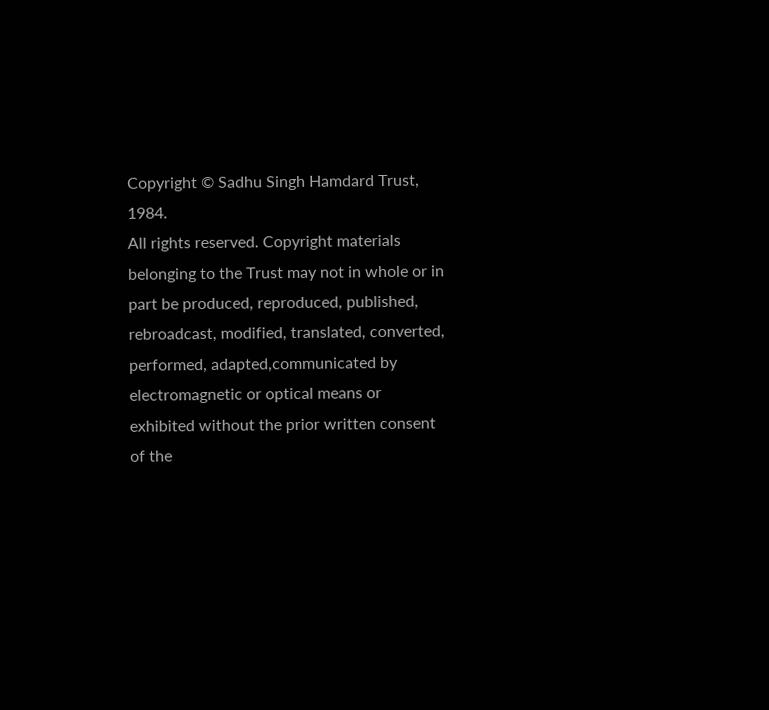Copyright © Sadhu Singh Hamdard Trust, 1984.
All rights reserved. Copyright materials belonging to the Trust may not in whole or in part be produced, reproduced, published, rebroadcast, modified, translated, converted, performed, adapted,communicated by electromagnetic or optical means or exhibited without the prior written consent of the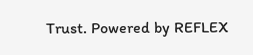Trust. Powered by REFLEX